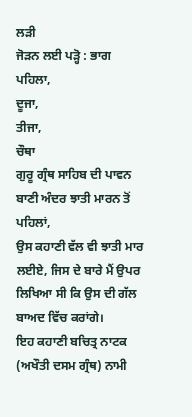ਲੜੀ
ਜੋੜਨ ਲਈ ਪੜ੍ਹੋ : ਭਾਗ
ਪਹਿਲਾ,
ਦੂਜਾ,
ਤੀਜਾ,
ਚੌਥਾ
ਗੁਰੂ ਗ੍ਰੰਥ ਸਾਹਿਬ ਦੀ ਪਾਵਨ ਬਾਣੀ ਅੰਦਰ ਝਾਤੀ ਮਾਰਨ ਤੋਂ ਪਹਿਲਾਂ,
ਉਸ ਕਹਾਣੀ ਵੱਲ ਵੀ ਝਾਤੀ ਮਾਰ ਲਈਏ, ਜਿਸ ਦੇ ਬਾਰੇ ਮੈਂ ਉਪਰ ਲਿਖਿਆ ਸੀ ਕਿ ਉਸ ਦੀ ਗੱਲ
ਬਾਅਦ ਵਿੱਚ ਕਰਾਂਗੇ।
ਇਹ ਕਹਾਣੀ ਬਚਿਤ੍ਰ ਨਾਟਕ (ਅਖੌਤੀ ਦਸਮ ਗ੍ਰੰਥ) ਨਾਮੀ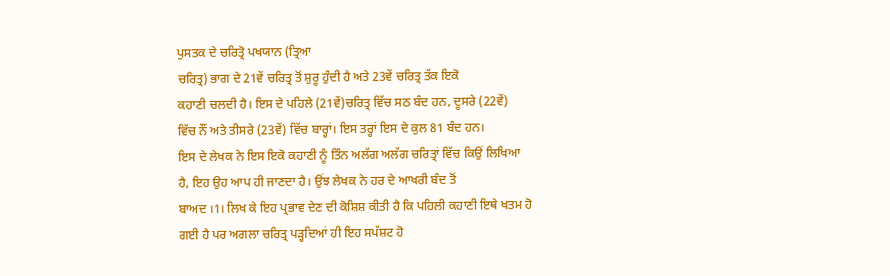ਪੁਸਤਕ ਦੇ ਚਰਿਤ੍ਰੋ ਪਖਯਾਨ (ਤ੍ਰਿਆ
ਚਰਿਤ੍ਰ) ਭਾਗ ਦੇ 21ਵੇਂ ਚਰਿਤ੍ਰ ਤੋਂ ਸ਼ੁਰੂ ਹੁੰਦੀ ਹੈ ਅਤੇ 23ਵੇਂ ਚਰਿਤ੍ਰ ਤੱਕ ਇਕੋ
ਕਹਾਣੀ ਚਲਦੀ ਹੈ। ਇਸ ਦੇ ਪਹਿਲੇ (21ਵੇਂ)ਚਰਿਤ੍ਰ ਵਿੱਚ ਸਠ ਬੰਦ ਹਨ, ਦੂਸਰੇ (22ਵੇਂ)
ਵਿੱਚ ਨੌਂ ਅਤੇ ਤੀਸਰੇ (23ਵੇਂ) ਵਿੱਚ ਬਾਰ੍ਹਾਂ। ਇਸ ਤਰ੍ਹਾਂ ਇਸ ਦੇ ਕੁਲ 81 ਬੰਦ ਹਨ।
ਇਸ ਦੇ ਲੇਖਕ ਨੇ ਇਸ ਇਕੋ ਕਹਾਣੀ ਨੂੰ ਤਿੰਨ ਅਲੱਗ ਅਲੱਗ ਚਰਿਤ੍ਰਾਂ ਵਿੱਚ ਕਿਉਂ ਲਿਖਿਆ
ਹੈ, ਇਹ ਉਹ ਆਪ ਹੀ ਜਾਣਦਾ ਹੈ। ਉਂਝ ਲੇਖਕ ਨੇ ਹਰ ਦੇ ਆਖਰੀ ਬੰਦ ਤੋਂ
ਬਾਅਦ ।1। ਲਿਖ ਕੇ ਇਹ ਪ੍ਰਭਾਵ ਦੇਣ ਦੀ ਕੋਸ਼ਿਸ਼ ਕੀਤੀ ਹੈ ਕਿ ਪਹਿਲੀ ਕਹਾਣੀ ਇਥੇ ਖਤਮ ਹੋ
ਗਈ ਹੈ ਪਰ ਅਗਲਾ ਚਰਿਤ੍ਰ ਪੜ੍ਹਦਿਆਂ ਹੀ ਇਹ ਸਪੱਸ਼ਟ ਹੋ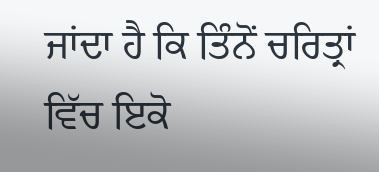ਜਾਂਦਾ ਹੈ ਕਿ ਤਿੰਨੋਂ ਚਰਿਤ੍ਰਾਂ
ਵਿੱਚ ਇਕੋ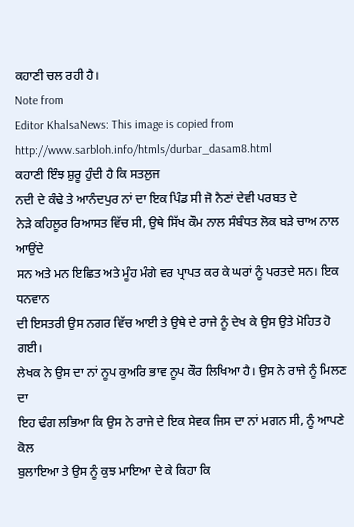ਕਹਾਣੀ ਚਲ ਰਹੀ ਹੈ।
Note from
Editor KhalsaNews: This image is copied from
http://www.sarbloh.info/htmls/durbar_dasam8.html
ਕਹਾਣੀ ਇੰਝ ਸ਼ੁਰੂ ਹੁੰਦੀ ਹੈ ਕਿ ਸਤਲੁਜ
ਨਦੀ ਦੇ ਕੰਢੇ ਤੇ ਆਨੰਦਪੁਰ ਨਾਂ ਦਾ ਇਕ ਪਿੰਡ ਸੀ ਜੋ ਨੈਣਾਂ ਦੇਵੀ ਪਰਬਤ ਦੇ
ਨੇੜੇ ਕਹਿਲੂਰ ਰਿਆਸਤ ਵਿੱਚ ਸੀ, ਉਥੇ ਸਿੱਖ ਕੌਮ ਨਾਲ ਸੰਬੰਧਤ ਲੋਕ ਬੜੇ ਚਾਅ ਨਾਲ ਆਉਂਦੇ
ਸਨ ਅਤੇ ਮਨ ਇਛਿਤ ਅਤੇ ਮੂੰਹ ਮੰਗੇ ਵਰ ਪ੍ਰਾਪਤ ਕਰ ਕੇ ਘਰਾਂ ਨੂੰ ਪਰਤਦੇ ਸਨ। ਇਕ ਧਨਵਾਨ
ਦੀ ਇਸਤਰੀ ਉਸ ਨਗਰ ਵਿੱਚ ਆਈ ਤੇ ਉਥੇ ਦੇ ਰਾਜੇ ਨੂੰ ਦੇਖ ਕੇ ਉਸ ਉਤੇ ਮੋਹਿਤ ਹੋ ਗਈ।
ਲੇਖਕ ਨੇ ਉਸ ਦਾ ਨਾਂ ਨੂਪ ਕੁਅਰਿ ਭਾਵ ਨੂਪ ਕੌਰ ਲਿਖਿਆ ਹੈ। ਉਸ ਨੇ ਰਾਜੇ ਨੂੰ ਮਿਲਣ ਦਾ
ਇਹ ਢੰਗ ਲਭਿਆ ਕਿ ਉਸ ਨੇ ਰਾਜੇ ਦੇ ਇਕ ਸੇਵਕ ਜਿਸ ਦਾ ਨਾਂ ਮਗਨ ਸੀ, ਨੂੰ ਆਪਣੇ ਕੋਲ
ਬੁਲਾਇਆ ਤੇ ਉਸ ਨੂੰ ਕੁਝ ਮਾਇਆ ਦੇ ਕੇ ਕਿਹਾ ਕਿ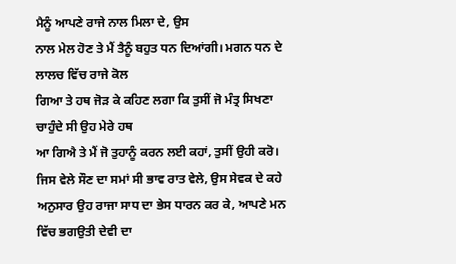ਮੈਨੂੰ ਆਪਣੇ ਰਾਜੇ ਨਾਲ ਮਿਲਾ ਦੇ, ਉਸ
ਨਾਲ ਮੇਲ ਹੋਣ ਤੇ ਮੈਂ ਤੈਨੂੰ ਬਹੁਤ ਧਨ ਦਿਆਂਗੀ। ਮਗਨ ਧਨ ਦੇ ਲਾਲਚ ਵਿੱਚ ਰਾਜੇ ਕੋਲ
ਗਿਆ ਤੇ ਹਥ ਜੋੜ ਕੇ ਕਹਿਣ ਲਗਾ ਕਿ ਤੁਸੀਂ ਜੋ ਮੰਤ੍ਰ ਸਿਖਣਾ ਚਾਹੁੰਦੇ ਸੀ ਉਹ ਮੇਰੇ ਹਥ
ਆ ਗਿਐ ਤੇ ਮੈਂ ਜੋ ਤੁਹਾਨੂੰ ਕਰਨ ਲਈ ਕਹਾਂ, ਤੁਸੀਂ ਉਹੀ ਕਰੋ।
ਜਿਸ ਵੇਲੇ ਸੌਣ ਦਾ ਸਮਾਂ ਸੀ ਭਾਵ ਰਾਤ ਵੇਲੇ, ਉਸ ਸੇਵਕ ਦੇ ਕਹੇ
ਅਨੁਸਾਰ ਉਹ ਰਾਜਾ ਸਾਧ ਦਾ ਭੇਸ ਧਾਰਨ ਕਰ ਕੇ, ਆਪਣੇ ਮਨ ਵਿੱਚ ਭਗਉਤੀ ਦੇਵੀ ਦਾ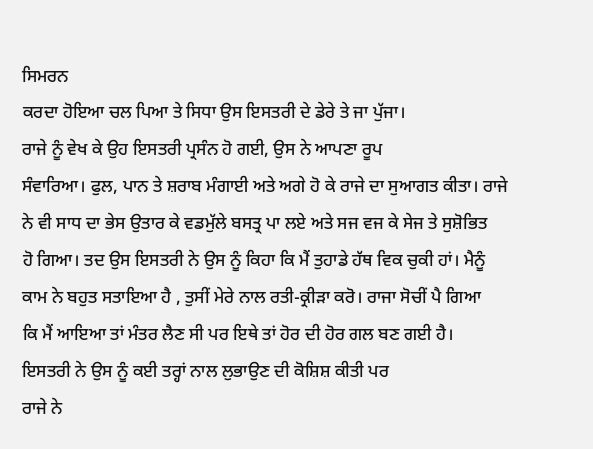ਸਿਮਰਨ
ਕਰਦਾ ਹੋਇਆ ਚਲ ਪਿਆ ਤੇ ਸਿਧਾ ਉਸ ਇਸਤਰੀ ਦੇ ਡੇਰੇ ਤੇ ਜਾ ਪੁੱਜਾ।
ਰਾਜੇ ਨੂੰ ਵੇਖ ਕੇ ਉਹ ਇਸਤਰੀ ਪ੍ਰਸੰਨ ਹੋ ਗਈ, ਉਸ ਨੇ ਆਪਣਾ ਰੂਪ
ਸੰਵਾਰਿਆ। ਫੁਲ, ਪਾਨ ਤੇ ਸ਼ਰਾਬ ਮੰਗਾਈ ਅਤੇ ਅਗੇ ਹੋ ਕੇ ਰਾਜੇ ਦਾ ਸੁਆਗਤ ਕੀਤਾ। ਰਾਜੇ
ਨੇ ਵੀ ਸਾਧ ਦਾ ਭੇਸ ਉਤਾਰ ਕੇ ਵਡਮੁੱਲੇ ਬਸਤ੍ਰ ਪਾ ਲਏ ਅਤੇ ਸਜ ਵਜ ਕੇ ਸੇਜ ਤੇ ਸੁਸ਼ੋਭਿਤ
ਹੋ ਗਿਆ। ਤਦ ਉਸ ਇਸਤਰੀ ਨੇ ਉਸ ਨੂੰ ਕਿਹਾ ਕਿ ਮੈਂ ਤੁਹਾਡੇ ਹੱਥ ਵਿਕ ਚੁਕੀ ਹਾਂ। ਮੈਨੂੰ
ਕਾਮ ਨੇ ਬਹੁਤ ਸਤਾਇਆ ਹੈ , ਤੁਸੀਂ ਮੇਰੇ ਨਾਲ ਰਤੀ-ਕ੍ਰੀੜਾ ਕਰੋ। ਰਾਜਾ ਸੋਚੀਂ ਪੈ ਗਿਆ
ਕਿ ਮੈਂ ਆਇਆ ਤਾਂ ਮੰਤਰ ਲੈਣ ਸੀ ਪਰ ਇਥੇ ਤਾਂ ਹੋਰ ਦੀ ਹੋਰ ਗਲ ਬਣ ਗਈ ਹੈ।
ਇਸਤਰੀ ਨੇ ਉਸ ਨੂੰ ਕਈ ਤਰ੍ਹਾਂ ਨਾਲ ਲੁਭਾਉਣ ਦੀ ਕੋਸ਼ਿਸ਼ ਕੀਤੀ ਪਰ
ਰਾਜੇ ਨੇ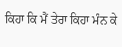ਕਿਹਾ ਕਿ ਮੈਂ ਤੇਰਾ ਕਿਹਾ ਮੰਨ ਕੇ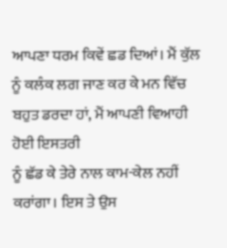ਆਪਣਾ ਧਰਮ ਕਿਵੇਂ ਛਡ ਦਿਆਂ। ਮੈਂ ਕੁੱਲ
ਨੂੰ ਕਲੰਕ ਲਗ ਜਾਣ ਕਰ ਕੇ ਮਨ ਵਿੱਚ ਬਹੁਤ ਡਰਦਾ ਹਾਂ, ਮੈਂ ਆਪਣੀ ਵਿਆਹੀ ਹੋਈ ਇਸਤਰੀ
ਨੂੰ ਛੱਡ ਕੇ ਤੇਰੇ ਨਾਲ ਕਾਮ-ਕੇਲ ਨਹੀਂ ਕਰਾਂਗਾ। ਇਸ ਤੇ ਉਸ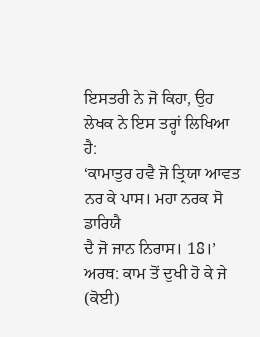ਇਸਤਰੀ ਨੇ ਜੋ ਕਿਹਾ, ਉਹ
ਲੇਖਕ ਨੇ ਇਸ ਤਰ੍ਹਾਂ ਲਿਖਿਆ ਹੈ:
‘ਕਾਮਾਤੁਰ ਹਵੈ ਜੋ ਤ੍ਰਿਯਾ ਆਵਤ ਨਰ ਕੇ ਪਾਸ। ਮਹਾ ਨਰਕ ਸੋ ਡਾਰਿਯੈ
ਦੈ ਜੋ ਜਾਨ ਨਿਰਾਸ। 18।’
ਅਰਥ: ਕਾਮ ਤੋਂ ਦੁਖੀ ਹੋ ਕੇ ਜੇ (ਕੋਈ)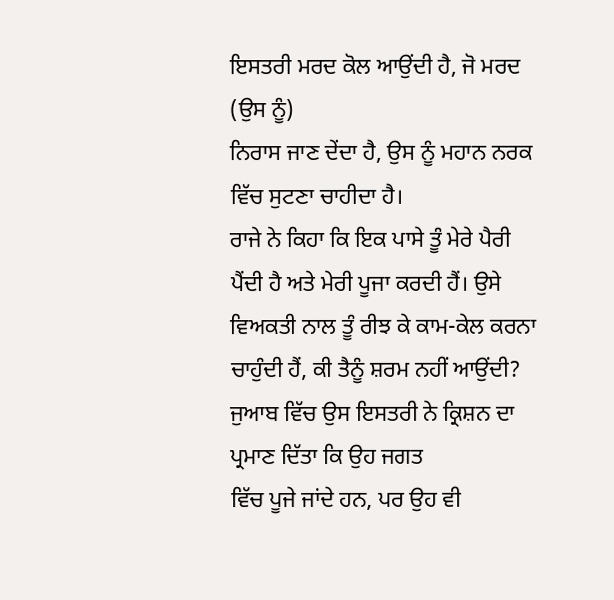ਇਸਤਰੀ ਮਰਦ ਕੋਲ ਆਉਂਦੀ ਹੈ, ਜੋ ਮਰਦ (ਉਸ ਨੂੰ)
ਨਿਰਾਸ ਜਾਣ ਦੇਂਦਾ ਹੈ, ਉਸ ਨੂੰ ਮਹਾਨ ਨਰਕ ਵਿੱਚ ਸੁਟਣਾ ਚਾਹੀਦਾ ਹੈ।
ਰਾਜੇ ਨੇ ਕਿਹਾ ਕਿ ਇਕ ਪਾਸੇ ਤੂੰ ਮੇਰੇ ਪੈਰੀ
ਪੈਂਦੀ ਹੈ ਅਤੇ ਮੇਰੀ ਪੂਜਾ ਕਰਦੀ ਹੈਂ। ਉਸੇ ਵਿਅਕਤੀ ਨਾਲ ਤੂੰ ਰੀਝ ਕੇ ਕਾਮ-ਕੇਲ ਕਰਨਾ
ਚਾਹੁੰਦੀ ਹੈਂ, ਕੀ ਤੈਨੂੰ ਸ਼ਰਮ ਨਹੀਂ ਆਉਂਦੀ?
ਜੁਆਬ ਵਿੱਚ ਉਸ ਇਸਤਰੀ ਨੇ ਕ੍ਰਿਸ਼ਨ ਦਾ ਪ੍ਰਮਾਣ ਦਿੱਤਾ ਕਿ ਉਹ ਜਗਤ
ਵਿੱਚ ਪੂਜੇ ਜਾਂਦੇ ਹਨ, ਪਰ ਉਹ ਵੀ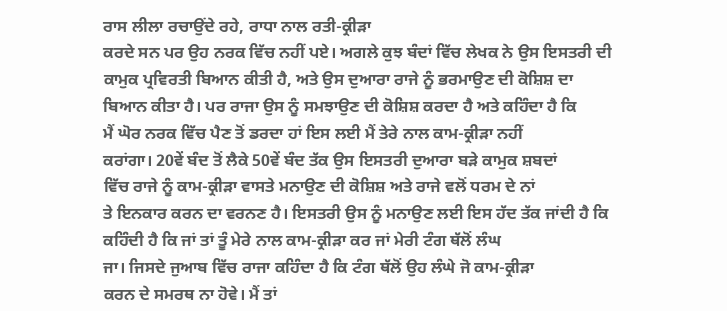ਰਾਸ ਲੀਲਾ ਰਚਾਉਂਦੇ ਰਹੇ, ਰਾਧਾ ਨਾਲ ਰਤੀ-ਕ੍ਰੀੜਾ
ਕਰਦੇ ਸਨ ਪਰ ਉਹ ਨਰਕ ਵਿੱਚ ਨਹੀਂ ਪਏ। ਅਗਲੇ ਕੁਝ ਬੰਦਾਂ ਵਿੱਚ ਲੇਖਕ ਨੇ ਉਸ ਇਸਤਰੀ ਦੀ
ਕਾਮੁਕ ਪ੍ਰਵਿਰਤੀ ਬਿਆਨ ਕੀਤੀ ਹੈ, ਅਤੇ ਉਸ ਦੁਆਰਾ ਰਾਜੇ ਨੂੰ ਭਰਮਾਉਣ ਦੀ ਕੋਸ਼ਿਸ਼ ਦਾ
ਬਿਆਨ ਕੀਤਾ ਹੈ। ਪਰ ਰਾਜਾ ਉਸ ਨੂੰ ਸਮਝਾਉਣ ਦੀ ਕੋਸ਼ਿਸ਼ ਕਰਦਾ ਹੈ ਅਤੇ ਕਹਿੰਦਾ ਹੈ ਕਿ
ਮੈਂ ਘੋਰ ਨਰਕ ਵਿੱਚ ਪੈਣ ਤੋਂ ਡਰਦਾ ਹਾਂ ਇਸ ਲਈ ਮੈਂ ਤੇਰੇ ਨਾਲ ਕਾਮ-ਕ੍ਰੀੜਾ ਨਹੀਂ
ਕਰਾਂਗਾ। 20ਵੇਂ ਬੰਦ ਤੋਂ ਲੈਕੇ 50ਵੇਂ ਬੰਦ ਤੱਕ ਉਸ ਇਸਤਰੀ ਦੁਆਰਾ ਬੜੇ ਕਾਮੁਕ ਸ਼ਬਦਾਂ
ਵਿੱਚ ਰਾਜੇ ਨੂੰ ਕਾਮ-ਕ੍ਰੀੜਾ ਵਾਸਤੇ ਮਨਾਉਣ ਦੀ ਕੋਸ਼ਿਸ਼ ਅਤੇ ਰਾਜੇ ਵਲੋਂ ਧਰਮ ਦੇ ਨਾਂ
ਤੇ ਇਨਕਾਰ ਕਰਨ ਦਾ ਵਰਨਣ ਹੈ। ਇਸਤਰੀ ਉਸ ਨੂੰ ਮਨਾਉਣ ਲਈ ਇਸ ਹੱਦ ਤੱਕ ਜਾਂਦੀ ਹੈ ਕਿ
ਕਹਿੰਦੀ ਹੈ ਕਿ ਜਾਂ ਤਾਂ ਤੂੰ ਮੇਰੇ ਨਾਲ ਕਾਮ-ਕ੍ਰੀੜਾ ਕਰ ਜਾਂ ਮੇਰੀ ਟੰਗ ਥੱਲੋਂ ਲੰਘ
ਜਾ। ਜਿਸਦੇ ਜੁਆਬ ਵਿੱਚ ਰਾਜਾ ਕਹਿੰਦਾ ਹੈ ਕਿ ਟੰਗ ਥੱਲੋਂ ਉਹ ਲੰਘੇ ਜੋ ਕਾਮ-ਕ੍ਰੀੜਾ
ਕਰਨ ਦੇ ਸਮਰਥ ਨਾ ਹੋਵੇ। ਮੈਂ ਤਾਂ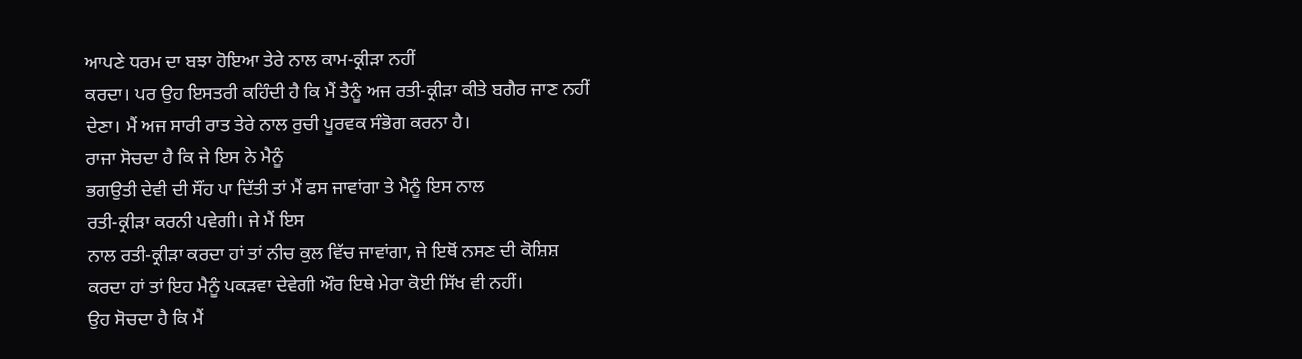ਆਪਣੇ ਧਰਮ ਦਾ ਬਝਾ ਹੋਇਆ ਤੇਰੇ ਨਾਲ ਕਾਮ-ਕ੍ਰੀੜਾ ਨਹੀਂ
ਕਰਦਾ। ਪਰ ਉਹ ਇਸਤਰੀ ਕਹਿੰਦੀ ਹੈ ਕਿ ਮੈਂ ਤੈਨੂੰ ਅਜ ਰਤੀ-ਕ੍ਰੀੜਾ ਕੀਤੇ ਬਗੈਰ ਜਾਣ ਨਹੀਂ
ਦੇਣਾ। ਮੈਂ ਅਜ ਸਾਰੀ ਰਾਤ ਤੇਰੇ ਨਾਲ ਰੁਚੀ ਪੂਰਵਕ ਸੰਭੋਗ ਕਰਨਾ ਹੈ।
ਰਾਜਾ ਸੋਚਦਾ ਹੈ ਕਿ ਜੇ ਇਸ ਨੇ ਮੈਨੂੰ
ਭਗਉਤੀ ਦੇਵੀ ਦੀ ਸੌਂਹ ਪਾ ਦਿੱਤੀ ਤਾਂ ਮੈਂ ਫਸ ਜਾਵਾਂਗਾ ਤੇ ਮੈਨੂੰ ਇਸ ਨਾਲ
ਰਤੀ-ਕ੍ਰੀੜਾ ਕਰਨੀ ਪਵੇਗੀ। ਜੇ ਮੈਂ ਇਸ
ਨਾਲ ਰਤੀ-ਕ੍ਰੀੜਾ ਕਰਦਾ ਹਾਂ ਤਾਂ ਨੀਚ ਕੁਲ ਵਿੱਚ ਜਾਵਾਂਗਾ, ਜੇ ਇਥੋਂ ਨਸਣ ਦੀ ਕੋਸ਼ਿਸ਼
ਕਰਦਾ ਹਾਂ ਤਾਂ ਇਹ ਮੈਨੂੰ ਪਕੜਵਾ ਦੇਵੇਗੀ ਔਰ ਇਥੇ ਮੇਰਾ ਕੋਈ ਸਿੱਖ ਵੀ ਨਹੀਂ।
ਉਹ ਸੋਚਦਾ ਹੈ ਕਿ ਮੈਂ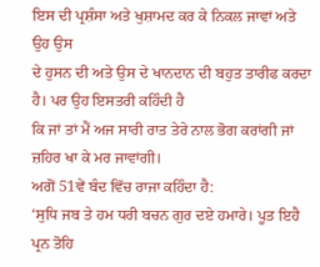ਇਸ ਦੀ ਪ੍ਰਸ਼ੰਸਾ ਅਤੇ ਖੁਸ਼ਾਮਦ ਕਰ ਕੇ ਨਿਕਲ ਜਾਵਾਂ ਅਤੇ ਉਹ ਉਸ
ਦੇ ਹੁਸਨ ਦੀ ਅਤੇ ਉਸ ਦੇ ਖਾਨਦਾਨ ਦੀ ਬਹੁਤ ਤਾਰੀਫ ਕਰਦਾ ਹੈ। ਪਰ ਉਹ ਇਸਤਰੀ ਕਹਿੰਦੀ ਹੈ
ਕਿ ਜਾਂ ਤਾਂ ਮੈਂ ਅਜ ਸਾਰੀ ਰਾਤ ਤੇਰੇ ਨਾਲ ਭੋਗ ਕਰਾਂਗੀ ਜਾਂ ਜ਼ਹਿਰ ਖਾ ਕੇ ਮਰ ਜਾਵਾਂਗੀ।
ਅਗੋਂ 51ਵੇਂ ਬੰਦ ਵਿੱਚ ਰਾਜਾ ਕਹਿੰਦਾ ਹੈ:
‘ਸੁਧਿ ਜਬ ਤੇ ਹਮ ਧਰੀ ਬਚਨ ਗੁਰ ਦਏ ਹਮਾਰੇ। ਪੂਤ ਇਹੈ ਪ੍ਰਨ ਤੋਹਿ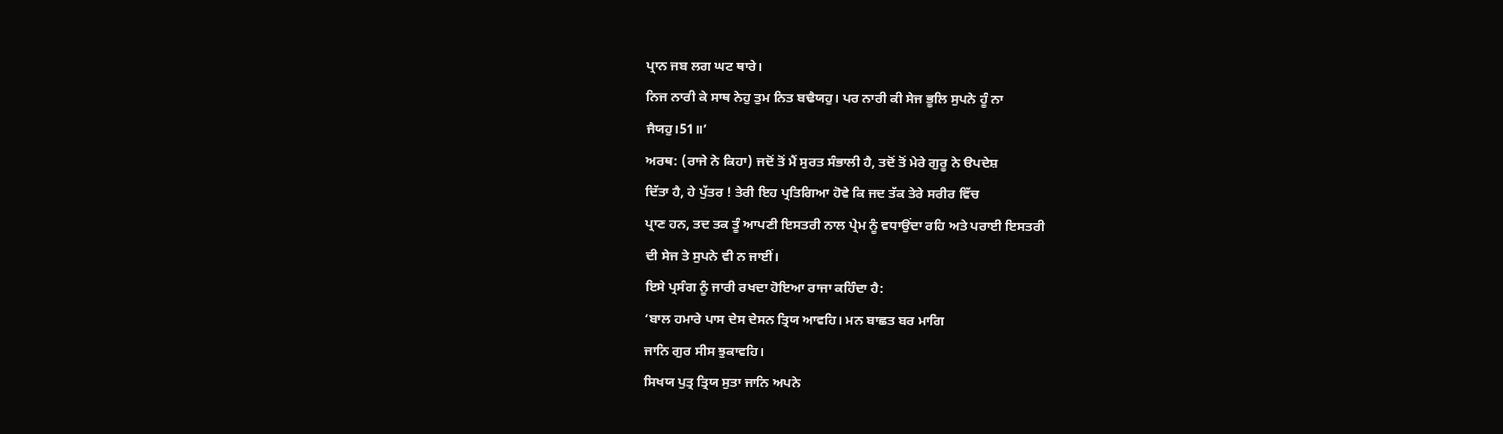ਪ੍ਰਾਨ ਜਬ ਲਗ ਘਟ ਥਾਰੇ।
ਨਿਜ ਨਾਰੀ ਕੇ ਸਾਥ ਨੇਹੁ ਤੁਮ ਨਿਤ ਬਢੈਯਹੁ। ਪਰ ਨਾਰੀ ਕੀ ਸੇਜ ਭੂਲਿ ਸੁਪਨੇ ਹੂੰ ਨਾ
ਜੈਯਹੁ।51॥’
ਅਰਥ: (ਰਾਜੇ ਨੇ ਕਿਹਾ) ਜਦੋਂ ਤੋਂ ਮੈਂ ਸੁਰਤ ਸੰਭਾਲੀ ਹੈ, ਤਦੋਂ ਤੋਂ ਮੇਰੇ ਗੁਰੂ ਨੇ ੳਪਦੇਸ਼
ਦਿੱਤਾ ਹੈ, ਹੇ ਪੁੱਤਰ ! ਤੇਰੀ ਇਹ ਪ੍ਰਤਿਗਿਆ ਹੋਵੇ ਕਿ ਜਦ ਤੱਕ ਤੇਰੇ ਸਰੀਰ ਵਿੱਚ
ਪ੍ਰਾਣ ਹਨ, ਤਦ ਤਕ ਤੂੰ ਆਪਣੀ ਇਸਤਰੀ ਨਾਲ ਪ੍ਰੇਮ ਨੂੰ ਵਧਾਉਂਦਾ ਰਹਿ ਅਤੇ ਪਰਾਈ ਇਸਤਰੀ
ਦੀ ਸੇਜ ਤੇ ਸੁਪਨੇ ਵੀ ਨ ਜਾਈਂ।
ਇਸੇ ਪ੍ਰਸੰਗ ਨੂੰ ਜਾਰੀ ਰਖਦਾ ਹੋਇਆ ਰਾਜਾ ਕਹਿੰਦਾ ਹੈ:
‘ਬਾਲ ਹਮਾਰੇ ਪਾਸ ਦੇਸ ਦੇਸਨ ਤ੍ਰਿਯ ਆਵਹਿ। ਮਨ ਬਾਛਤ ਬਰ ਮਾਗਿ
ਜਾਨਿ ਗੁਰ ਸੀਸ ਝੁਕਾਵਹਿ।
ਸਿਖਯ ਪੁਤ੍ਰ ਤ੍ਰਿਯ ਸੁਤਾ ਜਾਨਿ ਅਪਨੇ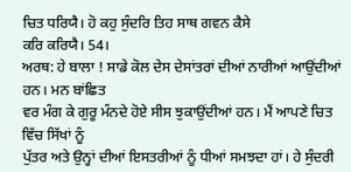ਚਿਤ ਧਰਿਯੈ। ਹੋ ਕਹੁ ਸੁੰਦਰਿ ਤਿਹ ਸਾਥ ਗਵਨ ਕੈਸੇ
ਕਰਿ ਕਰਿਯੈ। 54।
ਅਰਥ: ਹੇ ਬਾਲਾ ! ਸਾਡੇ ਕੋਲ ਦੇਸ ਦੇਸਾਂਤਰਾਂ ਦੀਆਂ ਨਾਰੀਆਂ ਆਉਂਦੀਆਂ ਹਨ। ਮਨ ਬਾਂਛਿਤ
ਵਰ ਮੰਗ ਕੇ ਗੁਰੂ ਮੰਨਦੇ ਹੋਏ ਸੀਸ ਝੁਕਾਉਂਦੀਆਂ ਹਨ। ਮੈਂ ਆਪਣੇ ਚਿਤ ਵਿੱਚ ਸਿੱਖਾਂ ਨੂੰ
ਪੁੱਤਰ ਅਤੇ ਉਨ੍ਹਾਂ ਦੀਆਂ ਇਸਤਰੀਆਂ ਨੂੰ ਧੀਆਂ ਸਮਝਦਾ ਹਾਂ। ਹੇ ਸੁੰਦਰੀ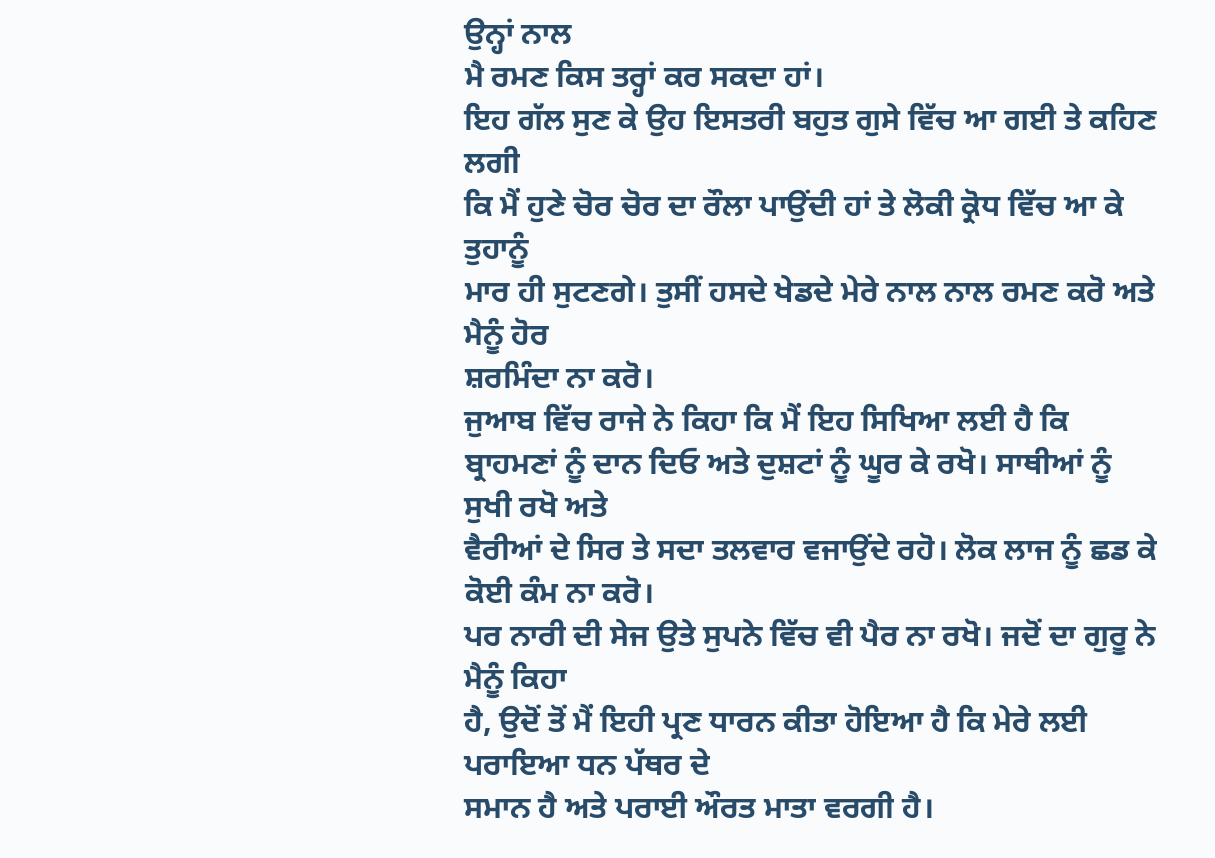ਉਨ੍ਹਾਂ ਨਾਲ
ਮੈ ਰਮਣ ਕਿਸ ਤਰ੍ਹਾਂ ਕਰ ਸਕਦਾ ਹਾਂ।
ਇਹ ਗੱਲ ਸੁਣ ਕੇ ਉਹ ਇਸਤਰੀ ਬਹੁਤ ਗੁਸੇ ਵਿੱਚ ਆ ਗਈ ਤੇ ਕਹਿਣ ਲਗੀ
ਕਿ ਮੈਂ ਹੁਣੇ ਚੋਰ ਚੋਰ ਦਾ ਰੌਲਾ ਪਾਉਂਦੀ ਹਾਂ ਤੇ ਲੋਕੀ ਕ੍ਰੋਧ ਵਿੱਚ ਆ ਕੇ ਤੁਹਾਨੂੰ
ਮਾਰ ਹੀ ਸੁਟਣਗੇ। ਤੁਸੀਂ ਹਸਦੇ ਖੇਡਦੇ ਮੇਰੇ ਨਾਲ ਨਾਲ ਰਮਣ ਕਰੋ ਅਤੇ ਮੈਨੂੰ ਹੋਰ
ਸ਼ਰਮਿੰਦਾ ਨਾ ਕਰੋ।
ਜੁਆਬ ਵਿੱਚ ਰਾਜੇ ਨੇ ਕਿਹਾ ਕਿ ਮੈਂ ਇਹ ਸਿਖਿਆ ਲਈ ਹੈ ਕਿ
ਬ੍ਰਾਹਮਣਾਂ ਨੂੰ ਦਾਨ ਦਿਓ ਅਤੇ ਦੁਸ਼ਟਾਂ ਨੂੰ ਘੂਰ ਕੇ ਰਖੋ। ਸਾਥੀਆਂ ਨੂੰ ਸੁਖੀ ਰਖੋ ਅਤੇ
ਵੈਰੀਆਂ ਦੇ ਸਿਰ ਤੇ ਸਦਾ ਤਲਵਾਰ ਵਜਾਉਂਦੇ ਰਹੋ। ਲੋਕ ਲਾਜ ਨੂੰ ਛਡ ਕੇ ਕੋਈ ਕੰਮ ਨਾ ਕਰੋ।
ਪਰ ਨਾਰੀ ਦੀ ਸੇਜ ਉਤੇ ਸੁਪਨੇ ਵਿੱਚ ਵੀ ਪੈਰ ਨਾ ਰਖੋ। ਜਦੋਂ ਦਾ ਗੁਰੂ ਨੇ ਮੈਨੂੰ ਕਿਹਾ
ਹੈ, ਉਦੋਂ ਤੋਂ ਮੈਂ ਇਹੀ ਪ੍ਰਣ ਧਾਰਨ ਕੀਤਾ ਹੋਇਆ ਹੈ ਕਿ ਮੇਰੇ ਲਈ ਪਰਾਇਆ ਧਨ ਪੱਥਰ ਦੇ
ਸਮਾਨ ਹੈ ਅਤੇ ਪਰਾਈ ਔਰਤ ਮਾਤਾ ਵਰਗੀ ਹੈ।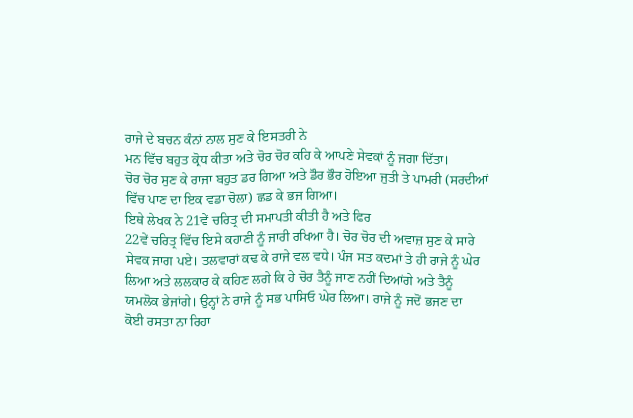ਰਾਜੇ ਦੇ ਬਚਨ ਕੰਨਾਂ ਨਾਲ ਸੁਣ ਕੇ ਇਸਤਰੀ ਨੇ
ਮਨ ਵਿੱਚ ਬਹੁਤ ਕ੍ਰੋਧ ਕੀਤਾ ਅਤੇ ਚੋਰ ਚੋਰ ਕਹਿ ਕੇ ਆਪਣੇ ਸੇਵਕਾਂ ਨੂੰ ਜਗਾ ਦਿੱਤਾ।
ਚੋਰ ਚੋਰ ਸੁਣ ਕੇ ਰਾਜਾ ਬਹੁਤ ਡਰ ਗਿਆ ਅਤੇ ਡੌਰ ਭੌਰ ਹੋਇਆ ਜੁਤੀ ਤੇ ਪਾਮਰੀ (ਸਰਦੀਆਂ
ਵਿੱਚ ਪਾਣ ਦਾ ਇਕ ਵਡਾ ਚੋਲਾ) ਛਡ ਕੇ ਭਜ ਗਿਆ।
ਇਥੇ ਲੇਖਕ ਨੇ 21ਵੇਂ ਚਰਿਤ੍ਰ ਦੀ ਸਮਾਪਤੀ ਕੀਤੀ ਹੈ ਅਤੇ ਫਿਰ
22ਵੇਂ ਚਰਿਤ੍ਰ ਵਿੱਚ ਇਸੇ ਕਹਾਣੀ ਨੂੰ ਜਾਰੀ ਰਖਿਆ ਹੈ। ਚੋਰ ਚੋਰ ਦੀ ਅਵਾਜ਼ ਸੁਣ ਕੇ ਸਾਰੇ
ਸੇਵਕ ਜਾਗ ਪਏ। ਤਲਵਾਰਾਂ ਕਢ ਕੇ ਰਾਜੇ ਵਲ ਵਧੇ। ਪੰਜ ਸਤ ਕਦਮਾਂ ਤੇ ਹੀ ਰਾਜੇ ਨੂੰ ਘੇਰ
ਲਿਆ ਅਤੇ ਲਲਕਾਰ ਕੇ ਕਹਿਣ ਲਗੇ ਕਿ ਹੇ ਚੋਰ ਤੈਨੂੰ ਜਾਣ ਨਹੀਂ ਦਿਆਂਗੇ ਅਤੇ ਤੈਨੂੰ
ਯਮਲੋਕ ਭੇਜਾਂਗੇ। ਉਨ੍ਹਾਂ ਨੇ ਰਾਜੇ ਨੂੰ ਸਭ ਪਾਸਿਓ ਘੇਰ ਲਿਆ। ਰਾਜੇ ਨੂੰ ਜਦੋਂ ਭਜਣ ਦਾ
ਕੋਈ ਰਸਤਾ ਨਾ ਰਿਹਾ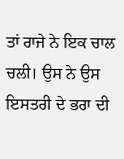ਤਾਂ ਰਾਜੇ ਨੇ ਇਕ ਚਾਲ ਚਲੀ। ਉਸ ਨੇ ਉਸ ਇਸਤਰੀ ਦੇ ਭਰਾ ਦੀ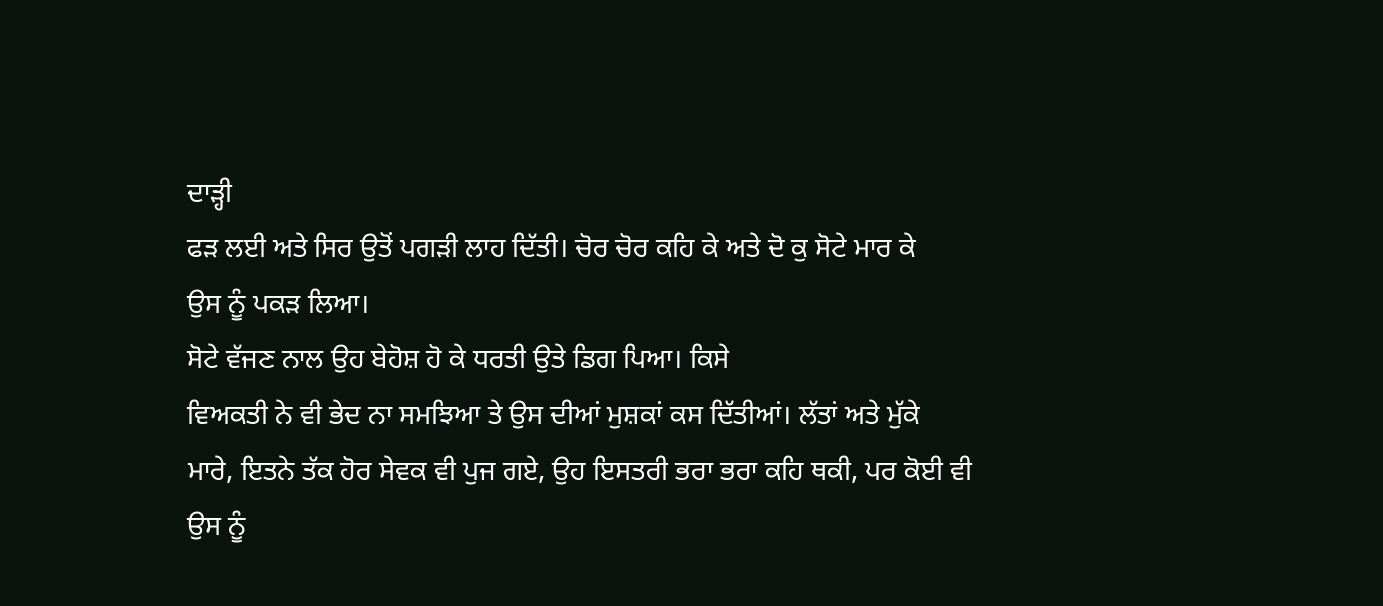ਦਾੜ੍ਹੀ
ਫੜ ਲਈ ਅਤੇ ਸਿਰ ਉਤੋਂ ਪਗੜੀ ਲਾਹ ਦਿੱਤੀ। ਚੋਰ ਚੋਰ ਕਹਿ ਕੇ ਅਤੇ ਦੋ ਕੁ ਸੋਟੇ ਮਾਰ ਕੇ
ਉਸ ਨੂੰ ਪਕੜ ਲਿਆ।
ਸੋਟੇ ਵੱਜਣ ਨਾਲ ਉਹ ਬੇਹੋਸ਼ ਹੋ ਕੇ ਧਰਤੀ ਉਤੇ ਡਿਗ ਪਿਆ। ਕਿਸੇ
ਵਿਅਕਤੀ ਨੇ ਵੀ ਭੇਦ ਨਾ ਸਮਝਿਆ ਤੇ ਉਸ ਦੀਆਂ ਮੁਸ਼ਕਾਂ ਕਸ ਦਿੱਤੀਆਂ। ਲੱਤਾਂ ਅਤੇ ਮੁੱਕੇ
ਮਾਰੇ, ਇਤਨੇ ਤੱਕ ਹੋਰ ਸੇਵਕ ਵੀ ਪੁਜ ਗਏ, ਉਹ ਇਸਤਰੀ ਭਰਾ ਭਰਾ ਕਹਿ ਥਕੀ, ਪਰ ਕੋਈ ਵੀ
ਉਸ ਨੂੰ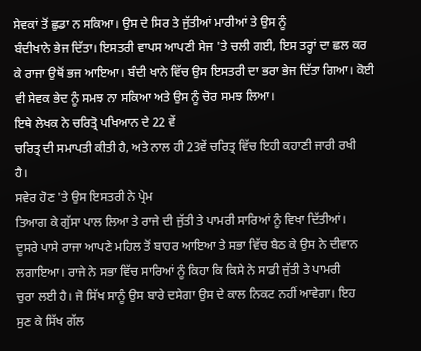ਸੇਵਕਾਂ ਤੋਂ ਛੁਡਾ ਨ ਸਕਿਆ। ਉਸ ਦੇ ਸਿਰ ਤੇ ਜੁੱਤੀਆਂ ਮਾਰੀਆਂ ਤੇ ਉਸ ਨੂੰ
ਬੰਦੀਖਾਨੇ ਭੇਜ ਦਿੱਤਾ। ਇਸਤਰੀ ਵਾਪਸ ਆਪਣੀ ਸੇਜ 'ਤੇ ਚਲੀ ਗਈ, ਇਸ ਤਰ੍ਹਾਂ ਦਾ ਛਲ ਕਰ
ਕੇ ਰਾਜਾ ਉਥੋਂ ਭਜ ਆਇਆ। ਬੰਦੀ ਖਾਨੇ ਵਿੱਚ ਉਸ ਇਸਤਰੀ ਦਾ ਭਰਾ ਭੇਜ ਦਿੱਤਾ ਗਿਆ। ਕੋਈ
ਵੀ ਸੇਵਕ ਭੇਦ ਨੂੰ ਸਮਝ ਨਾ ਸਕਿਆ ਅਤੇ ਉਸ ਨੂੰ ਚੋਰ ਸਮਝ ਲਿਆ।
ਇਥੇ ਲੇਖਕ ਨੇ ਚਰਿਤ੍ਰੋ ਪਖਿਆਨ ਦੇ 22 ਵੇਂ
ਚਰਿਤ੍ਰ ਦੀ ਸਮਾਪਤੀ ਕੀਤੀ ਹੈ, ਅਤੇ ਨਾਲ ਹੀ 23ਵੇਂ ਚਰਿਤ੍ਰ ਵਿੱਚ ਇਹੀ ਕਹਾਣੀ ਜਾਰੀ ਰਖੀ
ਹੈ।
ਸਵੇਰ ਹੋਣ 'ਤੇ ਉਸ ਇਸਤਰੀ ਨੇ ਪ੍ਰੇਮ
ਤਿਆਗ ਕੇ ਗੁੱਸਾ ਪਾਲ ਲਿਆ ਤੇ ਰਾਜੇ ਦੀ ਜੁੱਤੀ ਤੇ ਪਾਮਰੀ ਸਾਰਿਆਂ ਨੂੰ ਵਿਖਾ ਦਿੱਤੀਆਂ।
ਦੂਸਰੇ ਪਾਸੇ ਰਾਜਾ ਆਪਣੇ ਮਹਿਲ ਤੋਂ ਬਾਹਰ ਆਇਆ ਤੇ ਸਭਾ ਵਿੱਚ ਬੈਠ ਕੇ ਉਸ ਨੇ ਦੀਵਾਨ
ਲਗਾਇਆ। ਰਾਜੇ ਨੇ ਸਭਾ ਵਿੱਚ ਸਾਰਿਆਂ ਨੂੰ ਕਿਹਾ ਕਿ ਕਿਸੇ ਨੇ ਸਾਡੀ ਜੁੱਤੀ ਤੇ ਪਾਮਰੀ
ਚੁਰਾ ਲਈ ਹੈ। ਜੋ ਸਿੱਖ ਸਾਨੂੰ ਉਸ ਬਾਰੇ ਦਸੇਗਾ ਉਸ ਦੇ ਕਾਲ ਨਿਕਟ ਨਹੀਂ ਆਵੇਗਾ। ਇਹ
ਸੁਣ ਕੇ ਸਿੱਖ ਗੱਲ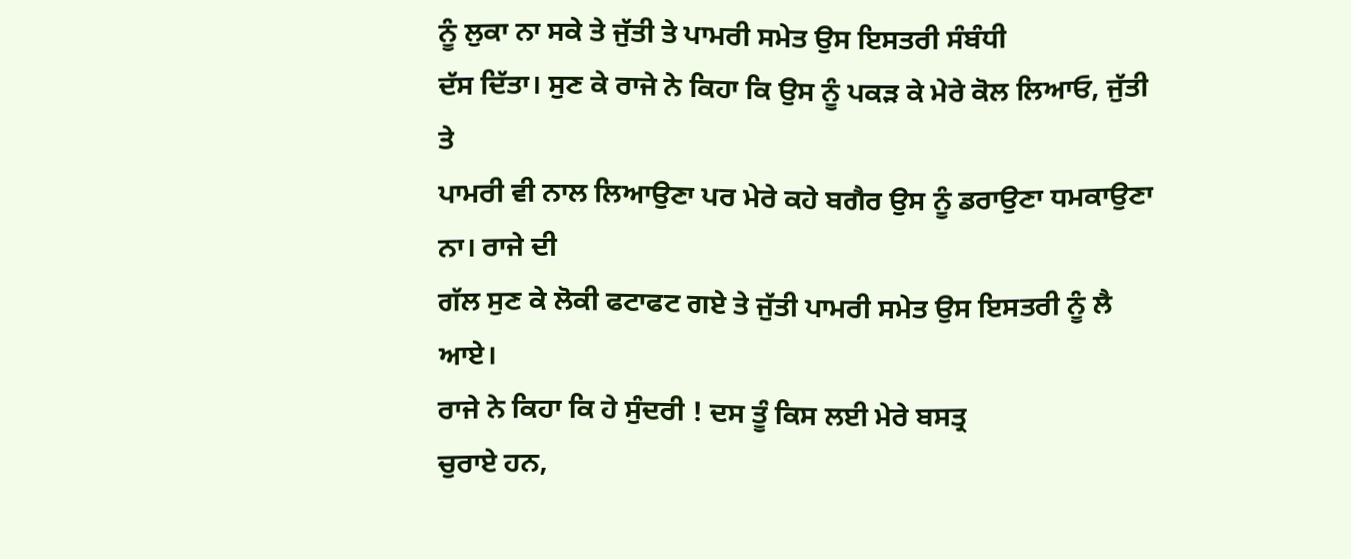ਨੂੰ ਲੁਕਾ ਨਾ ਸਕੇ ਤੇ ਜੁੱਤੀ ਤੇ ਪਾਮਰੀ ਸਮੇਤ ਉਸ ਇਸਤਰੀ ਸੰਬੰਧੀ
ਦੱਸ ਦਿੱਤਾ। ਸੁਣ ਕੇ ਰਾਜੇ ਨੇ ਕਿਹਾ ਕਿ ਉਸ ਨੂੰ ਪਕੜ ਕੇ ਮੇਰੇ ਕੋਲ ਲਿਆਓ, ਜੁੱਤੀ ਤੇ
ਪਾਮਰੀ ਵੀ ਨਾਲ ਲਿਆਉਣਾ ਪਰ ਮੇਰੇ ਕਹੇ ਬਗੈਰ ਉਸ ਨੂੰ ਡਰਾਉਣਾ ਧਮਕਾਉਣਾ ਨਾ। ਰਾਜੇ ਦੀ
ਗੱਲ ਸੁਣ ਕੇ ਲੋਕੀ ਫਟਾਫਟ ਗਏ ਤੇ ਜੁੱਤੀ ਪਾਮਰੀ ਸਮੇਤ ਉਸ ਇਸਤਰੀ ਨੂੰ ਲੈ ਆਏ।
ਰਾਜੇ ਨੇ ਕਿਹਾ ਕਿ ਹੇ ਸੁੰਦਰੀ ! ਦਸ ਤੂੰ ਕਿਸ ਲਈ ਮੇਰੇ ਬਸਤ੍ਰ
ਚੁਰਾਏ ਹਨ,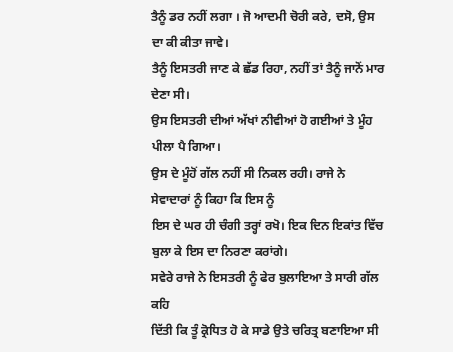ਤੈਨੂੰ ਡਰ ਨਹੀਂ ਲਗਾ । ਜੋ ਆਦਮੀ ਚੋਰੀ ਕਰੇ, ਦਸੋ, ਉਸ ਦਾ ਕੀ ਕੀਤਾ ਜਾਵੇ।
ਤੈਨੂੰ ਇਸਤਰੀ ਜਾਣ ਕੇ ਛੱਡ ਰਿਹਾ, ਨਹੀਂ ਤਾਂ ਤੈਨੂੰ ਜਾਨੋਂ ਮਾਰ ਦੇਣਾ ਸੀ।
ਉਸ ਇਸਤਰੀ ਦੀਆਂ ਅੱਖਾਂ ਨੀਵੀਆਂ ਹੋ ਗਈਆਂ ਤੇ ਮੂੰਹ ਪੀਲਾ ਪੈ ਗਿਆ।
ਉਸ ਦੇ ਮੂੰਹੋਂ ਗੱਲ ਨਹੀਂ ਸੀ ਨਿਕਲ ਰਹੀ। ਰਾਜੇ ਨੇ ਸੇਵਾਦਾਰਾਂ ਨੂੰ ਕਿਹਾ ਕਿ ਇਸ ਨੂੰ
ਇਸ ਦੇ ਘਰ ਹੀ ਚੰਗੀ ਤਰ੍ਹਾਂ ਰਖੋ। ਇਕ ਦਿਨ ਇਕਾਂਤ ਵਿੱਚ ਬੁਲਾ ਕੇ ਇਸ ਦਾ ਨਿਰਣਾ ਕਰਾਂਗੇ।
ਸਵੇਰੇ ਰਾਜੇ ਨੇ ਇਸਤਰੀ ਨੂੰ ਫੇਰ ਬੁਲਾਇਆ ਤੇ ਸਾਰੀ ਗੱਲ ਕਹਿ
ਦਿੱਤੀ ਕਿ ਤੂੰ ਕ੍ਰੋਧਿਤ ਹੋ ਕੇ ਸਾਡੇ ਉਤੇ ਚਰਿਤ੍ਰ ਬਣਾਇਆ ਸੀ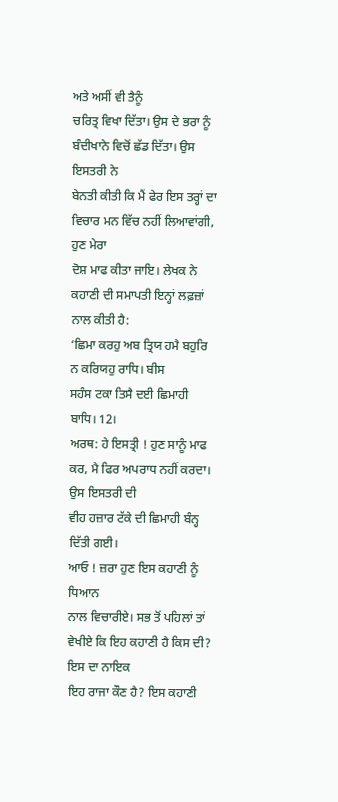ਅਤੇ ਅਸੀਂ ਵੀ ਤੈਨੂੰ
ਚਰਿਤ੍ਰ ਵਿਖਾ ਦਿੱਤਾ। ਉਸ ਦੇ ਭਰਾ ਨੂੰ ਬੰਦੀਖਾਨੇ ਵਿਚੋਂ ਛੱਡ ਦਿੱਤਾ। ਉਸ ਇਸਤਰੀ ਨੇ
ਬੇਨਤੀ ਕੀਤੀ ਕਿ ਮੈਂ ਫੇਰ ਇਸ ਤਰ੍ਹਾਂ ਦਾ ਵਿਚਾਰ ਮਨ ਵਿੱਚ ਨਹੀਂ ਲਿਆਵਾਂਗੀ, ਹੁਣ ਮੇਰਾ
ਦੋਸ਼ ਮਾਫ ਕੀਤਾ ਜਾਇ। ਲੇਖਕ ਨੇ ਕਹਾਣੀ ਦੀ ਸਮਾਪਤੀ ਇਨ੍ਹਾਂ ਲਫ਼ਜ਼ਾਂ ਨਾਲ ਕੀਤੀ ਹੈ:
‘ਛਿਮਾ ਕਰਹੁ ਅਬ ਤ੍ਰਿਯ ਹਮੈ ਬਹੁਰਿ ਨ ਕਰਿਯਹੁ ਰਾਧਿ। ਬੀਸ
ਸਹੰਸ ਟਕਾ ਤਿਸੈ ਦਈ ਛਿਮਾਹੀ ਬਾਧਿ। 12।
ਅਰਥ: ਹੇ ਇਸਤ੍ਰੀ ! ਹੁਣ ਸਾਨੂੰ ਮਾਫ ਕਰ, ਮੈ ਫਿਰ ਅਪਰਾਧ ਨਹੀਂ ਕਰਦਾ। ਉਸ ਇਸਤਰੀ ਦੀ
ਵੀਹ ਹਜ਼ਾਰ ਟੱਕੇ ਦੀ ਛਿਮਾਹੀ ਬੰਨ੍ਹ ਦਿੱਤੀ ਗਈ।
ਆਓ ! ਜ਼ਰਾ ਹੁਣ ਇਸ ਕਹਾਣੀ ਨੂੰ ਧਿਆਨ
ਨਾਲ ਵਿਚਾਰੀਏ। ਸਭ ਤੋਂ ਪਹਿਲਾਂ ਤਾਂ ਵੇਖੀਏ ਕਿ ਇਹ ਕਹਾਣੀ ਹੈ ਕਿਸ ਦੀ? ਇਸ ਦਾ ਨਾਇਕ
ਇਹ ਰਾਜਾ ਕੌਣ ਹੈ? ਇਸ ਕਹਾਣੀ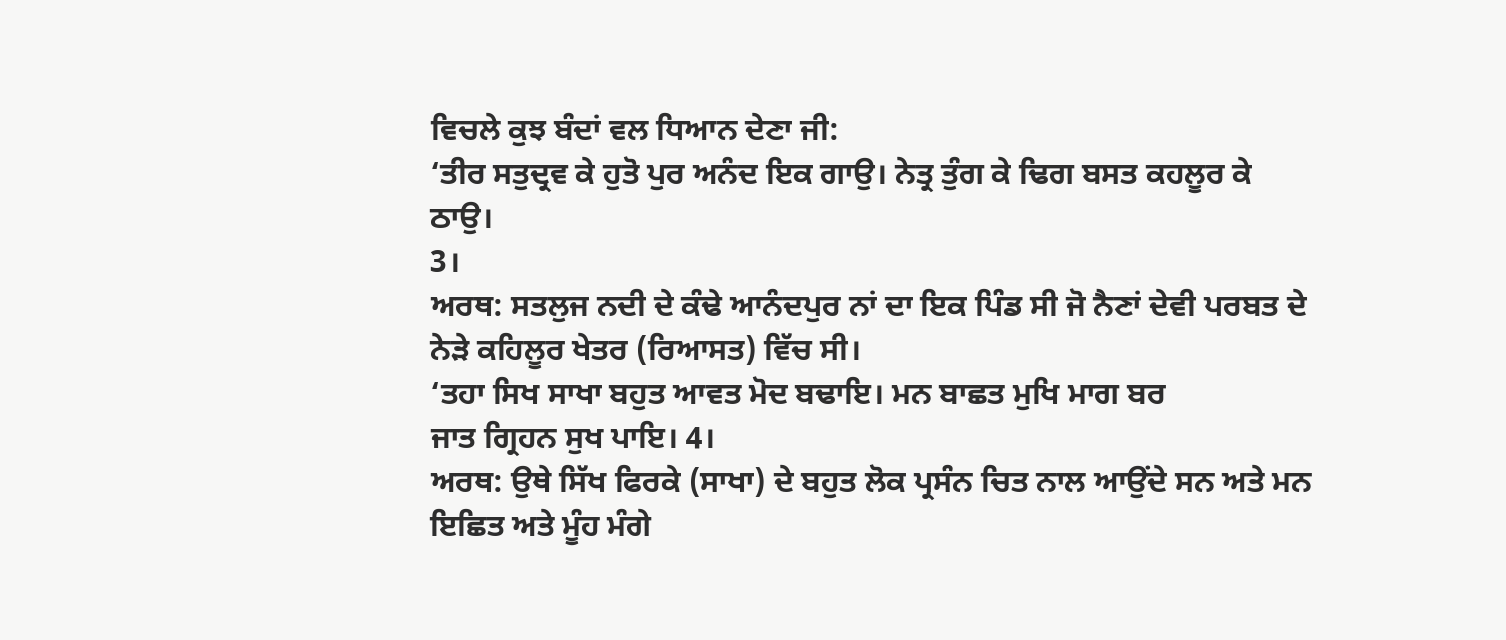ਵਿਚਲੇ ਕੁਝ ਬੰਦਾਂ ਵਲ ਧਿਆਨ ਦੇਣਾ ਜੀ:
‘ਤੀਰ ਸਤੁਦ੍ਰਵ ਕੇ ਹੁਤੋ ਪੁਰ ਅਨੰਦ ਇਕ ਗਾਉ। ਨੇਤ੍ਰ ਤੁੰਗ ਕੇ ਢਿਗ ਬਸਤ ਕਹਲੂਰ ਕੇ ਠਾਉ।
3।
ਅਰਥ: ਸਤਲੁਜ ਨਦੀ ਦੇ ਕੰਢੇ ਆਨੰਦਪੁਰ ਨਾਂ ਦਾ ਇਕ ਪਿੰਡ ਸੀ ਜੋ ਨੈਣਾਂ ਦੇਵੀ ਪਰਬਤ ਦੇ
ਨੇੜੇ ਕਹਿਲੂਰ ਖੇਤਰ (ਰਿਆਸਤ) ਵਿੱਚ ਸੀ।
‘ਤਹਾ ਸਿਖ ਸਾਖਾ ਬਹੁਤ ਆਵਤ ਮੋਦ ਬਢਾਇ। ਮਨ ਬਾਛਤ ਮੁਖਿ ਮਾਗ ਬਰ
ਜਾਤ ਗ੍ਰਿਹਨ ਸੁਖ ਪਾਇ। 4।
ਅਰਥ: ਉਥੇ ਸਿੱਖ ਫਿਰਕੇ (ਸਾਖਾ) ਦੇ ਬਹੁਤ ਲੋਕ ਪ੍ਰਸੰਨ ਚਿਤ ਨਾਲ ਆਉਂਦੇ ਸਨ ਅਤੇ ਮਨ
ਇਛਿਤ ਅਤੇ ਮੂੰਹ ਮੰਗੇ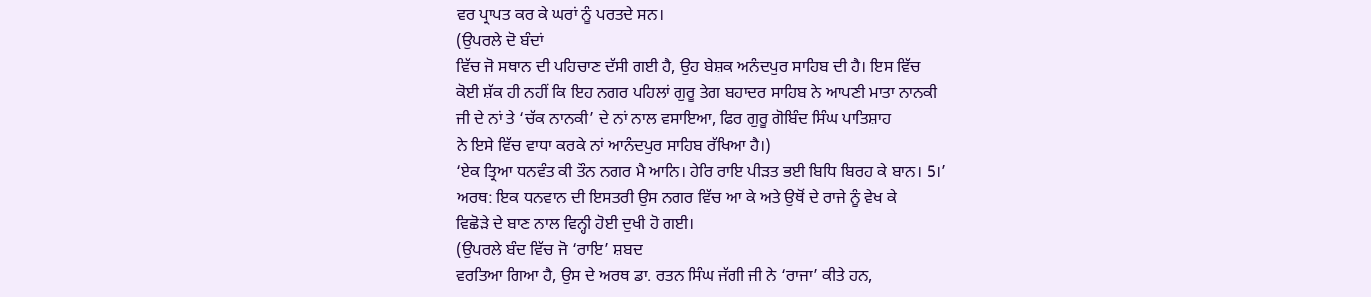ਵਰ ਪ੍ਰਾਪਤ ਕਰ ਕੇ ਘਰਾਂ ਨੂੰ ਪਰਤਦੇ ਸਨ।
(ਉਪਰਲੇ ਦੋ ਬੰਦਾਂ
ਵਿੱਚ ਜੋ ਸਥਾਨ ਦੀ ਪਹਿਚਾਣ ਦੱਸੀ ਗਈ ਹੈ, ਉਹ ਬੇਸ਼ਕ ਅਨੰਦਪੁਰ ਸਾਹਿਬ ਦੀ ਹੈ। ਇਸ ਵਿੱਚ
ਕੋਈ ਸ਼ੱਕ ਹੀ ਨਹੀਂ ਕਿ ਇਹ ਨਗਰ ਪਹਿਲਾਂ ਗੁਰੂ ਤੇਗ ਬਹਾਦਰ ਸਾਹਿਬ ਨੇ ਆਪਣੀ ਮਾਤਾ ਨਾਨਕੀ
ਜੀ ਦੇ ਨਾਂ ਤੇ ‘ਚੱਕ ਨਾਨਕੀ’ ਦੇ ਨਾਂ ਨਾਲ ਵਸਾਇਆ, ਫਿਰ ਗੁਰੂ ਗੋਬਿੰਦ ਸਿੰਘ ਪਾਤਿਸ਼ਾਹ
ਨੇ ਇਸੇ ਵਿੱਚ ਵਾਧਾ ਕਰਕੇ ਨਾਂ ਆਨੰਦਪੁਰ ਸਾਹਿਬ ਰੱਖਿਆ ਹੈ।)
‘ਏਕ ਤ੍ਰਿਆ ਧਨਵੰਤ ਕੀ ਤੌਨ ਨਗਰ ਮੈ ਆਨਿ। ਹੇਰਿ ਰਾਇ ਪੀੜਤ ਭਈ ਬਿਧਿ ਬਿਰਹ ਕੇ ਬਾਨ। 5।’
ਅਰਥ: ਇਕ ਧਨਵਾਨ ਦੀ ਇਸਤਰੀ ਉਸ ਨਗਰ ਵਿੱਚ ਆ ਕੇ ਅਤੇ ਉਥੋਂ ਦੇ ਰਾਜੇ ਨੂੰ ਵੇਖ ਕੇ
ਵਿਛੋੜੇ ਦੇ ਬਾਣ ਨਾਲ ਵਿਨ੍ਹੀ ਹੋਈ ਦੁਖੀ ਹੋ ਗਈ।
(ਉਪਰਲੇ ਬੰਦ ਵਿੱਚ ਜੋ ‘ਰਾਇ’ ਸ਼ਬਦ
ਵਰਤਿਆ ਗਿਆ ਹੈ, ਉਸ ਦੇ ਅਰਥ ਡਾ. ਰਤਨ ਸਿੰਘ ਜੱਗੀ ਜੀ ਨੇ ‘ਰਾਜਾ’ ਕੀਤੇ ਹਨ,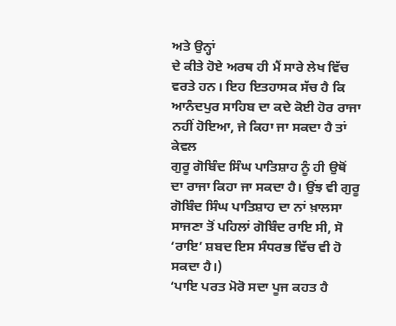ਅਤੇ ਉਨ੍ਹਾਂ
ਦੇ ਕੀਤੇ ਹੋਏ ਅਰਥ ਹੀ ਮੈਂ ਸਾਰੇ ਲੇਖ ਵਿੱਚ ਵਰਤੇ ਹਨ। ਇਹ ਇਤਹਾਸਕ ਸੱਚ ਹੈ ਕਿ
ਆਨੰਦਪੁਰ ਸਾਹਿਬ ਦਾ ਕਦੇ ਕੋਈ ਹੋਰ ਰਾਜਾ ਨਹੀਂ ਹੋਇਆ, ਜੇ ਕਿਹਾ ਜਾ ਸਕਦਾ ਹੈ ਤਾਂ ਕੇਵਲ
ਗੁਰੂ ਗੋਬਿੰਦ ਸਿੰਘ ਪਾਤਿਸ਼ਾਹ ਨੂੰ ਹੀ ਉਥੋਂ ਦਾ ਰਾਜਾ ਕਿਹਾ ਜਾ ਸਕਦਾ ਹੈ। ਉਂਝ ਵੀ ਗੁਰੂ
ਗੋਬਿੰਦ ਸਿੰਘ ਪਾਤਿਸ਼ਾਹ ਦਾ ਨਾਂ ਖ਼ਾਲਸਾ ਸਾਜਣਾ ਤੋਂ ਪਹਿਲਾਂ ਗੋਬਿੰਦ ਰਾਇ ਸੀ, ਸੋ
‘ਰਾਇ’ ਸ਼ਬਦ ਇਸ ਸੰਧਰਭ ਵਿੱਚ ਵੀ ਹੋ ਸਕਦਾ ਹੈ।)
‘ਪਾਇ ਪਰਤ ਮੋਰੋ ਸਦਾ ਪੂਜ ਕਹਤ ਹੈ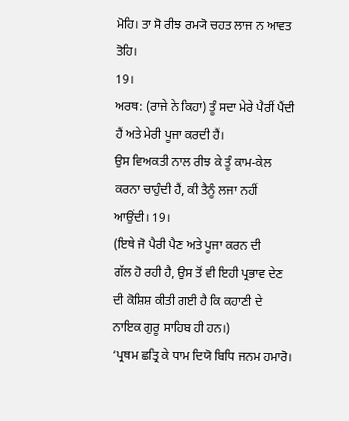ਮੋਹਿ। ਤਾ ਸੋ ਰੀਝ ਰਮ੍ਯੋ ਚਹਤ ਲਾਜ ਨ ਆਵਤ ਤੋਹਿ।
19।
ਅਰਥ: (ਰਾਜੇ ਨੇ ਕਿਹਾ) ਤੂੰ ਸਦਾ ਮੇਰੇ ਪੈਰੀਂ ਪੈਂਦੀ ਹੈਂ ਅਤੇ ਮੇਰੀ ਪੂਜਾ ਕਰਦੀ ਹੈਂ।
ਉਸ ਵਿਅਕਤੀ ਨਾਲ ਰੀਝ ਕੇ ਤੂੰ ਕਾਮ-ਕੇਲ ਕਰਨਾ ਚਾਹੁੰਦੀ ਹੈਂ, ਕੀ ਤੈਨੂੰ ਲਜਾ ਨਹੀਂ
ਆਉਂਦੀ। 19।
(ਇਥੇ ਜੋ ਪੈਰੀ ਪੈਣ ਅਤੇ ਪੂਜਾ ਕਰਨ ਦੀ
ਗੱਲ ਹੋ ਰਹੀ ਹੈ, ਉਸ ਤੋਂ ਵੀ ਇਹੀ ਪ੍ਰਭਾਵ ਦੇਣ ਦੀ ਕੋਸ਼ਿਸ਼ ਕੀਤੀ ਗਈ ਹੈ ਕਿ ਕਹਾਣੀ ਦੇ
ਨਾਇਕ ਗੁਰੂ ਸਾਹਿਬ ਹੀ ਹਨ।)
‘ਪ੍ਰਥਮ ਛਤ੍ਰਿ ਕੇ ਧਾਮ ਦਿਯੋ ਬਿਧਿ ਜਨਮ ਹਮਾਰੋ।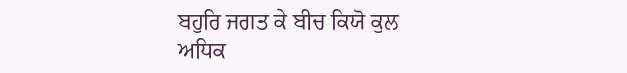ਬਹੁਰਿ ਜਗਤ ਕੇ ਬੀਚ ਕਿਯੋ ਕੁਲ ਅਧਿਕ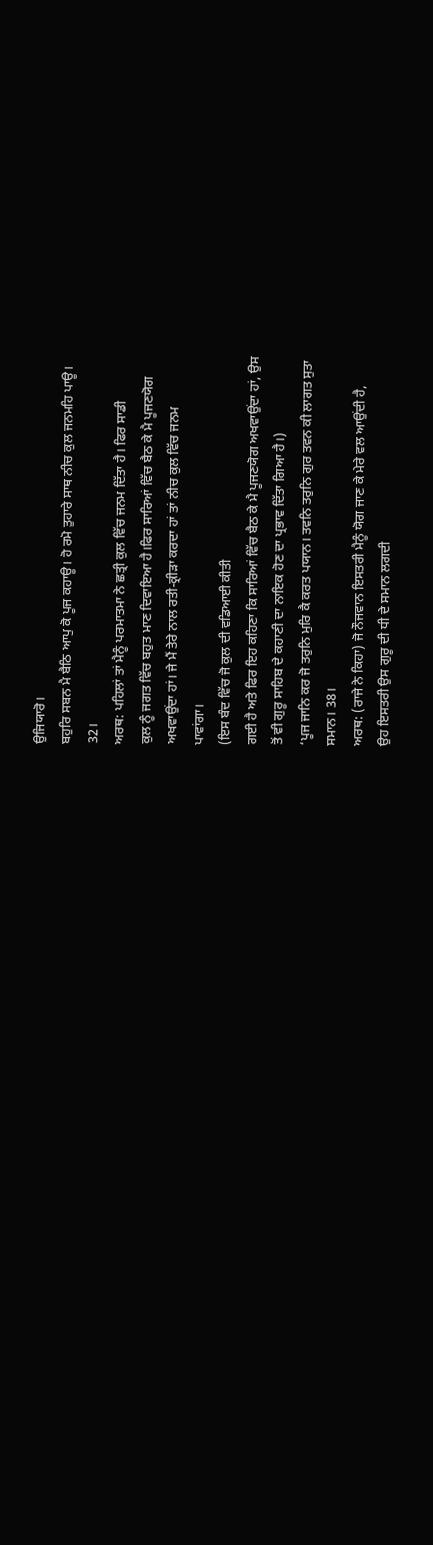ਉਜਿਯਾਰੋ।
ਬਹੁਰਿ ਸਬਨ ਮੈ ਬੈਠਿ ਆਪੁ ਕੋ ਪੂਜ ਕਹਾਊ। ਹੋ ਰਮੋ ਤੁਹਾਰੇ ਸਾਥ ਨੀਚ ਕੁਲ ਜਨਮਹਿ ਪਾਊ।
32।
ਅਰਥ: ਪਹਿਲਾਂ ਤਾਂ ਮੈਨੂੰ ਪਰਮਾਤਮਾ ਨੇ ਛਤ੍ਰੀ ਕੁਲ ਵਿੱਚ ਜਨਮ ਦਿੱਤਾ ਹੈ। ਫਿਰ ਸਾਡੀ
ਕੁਲ ਨੂੰ ਜਗਤ ਵਿੱਚ ਬਹੁਤ ਮਾਣ ਦਿਵਾਇਆ ਹੈ।ਫਿਰ ਸਾਰਿਆਂ ਵਿੱਚ ਬੈਠ ਕੇ ਮੈ ਪੂਜਣਯੋਗ
ਅਖਵਾਉਂਦਾ ਹਾਂ। ਜੇ ਮੈਂ ਤੇਰੇ ਨਾਲ ਰਤੀ-ਕ੍ਰੀੜਾ ਕਰਦਾ ਹਾਂ ਤਾਂ ਨੀਚ ਕੁਲ ਵਿੱਚ ਜਨਮ
ਪਾਵਾਂਗਾ।
(ਇਸ ਬੰਦ ਵਿੱਚ ਜੋ ਕੁਲ ਦੀ ਵਡਿਆਈ ਕੀਤੀ
ਗਈ ਹੈ ਅਤੇ ਫਿਰ ਇਹ ਕਹਿਣਾ ਕਿ ਸਾਰਿਆਂ ਵਿੱਚ ਬੈਠ ਕੇ ਮੈ ਪੂਜਣਯੋਗ ਅਖਵਾਉਂਦਾ ਹਾਂ, ਉਸ
ਤੋਂ ਵੀ ਗੁਰੂ ਸਾਹਿਬ ਦੇ ਕਹਾਣੀ ਦਾ ਨਾਇਕ ਹੋਣ ਦਾ ਪ੍ਰਭਾਵ ਦਿੱਤਾ ਗਿਆ ਹੈ।)
‘ਪੂਜ ਜਾਨਿ ਕਰ ਜੋ ਤਰੁਨਿ ਮੁਰਿ ਕੈ ਕਰਤ ਪਯਾਨ। ਤਵਨਿ ਤਰੁਨਿ ਗੁਰ ਤਵਨ ਕੀ ਲਾਗਤ ਸੁਤਾ
ਸਮਾਨ। 38।
ਅਰਥ: (ਰਾਜੇ ਨੇ ਕਿਹਾ) ਜੋ ਨੌਜਵਾਨ ਇਸਤਰੀ ਮੈਨੂੰ ਯੋਗ ਜਾਣ ਕੇ ਮੇਰੇ ਵਲ ਆਉਂਦੀ ਹੈ,
ਉਹ ਇਸਤਰੀ ਉਸ ਗੁਰੂ ਦੀ ਧੀ ਦੇ ਸਮਾਨ ਲਗਦੀ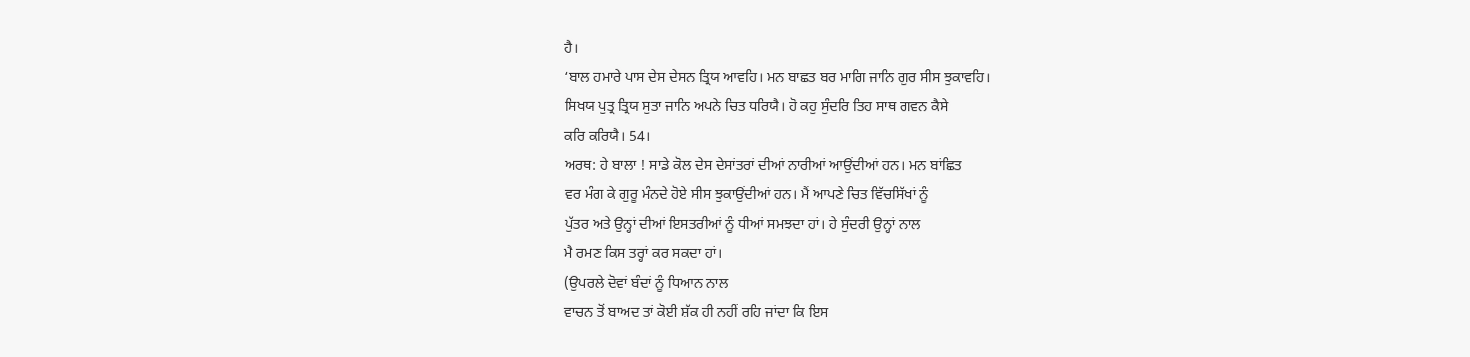ਹੈ।
‘ਬਾਲ ਹਮਾਰੇ ਪਾਸ ਦੇਸ ਦੇਸਨ ਤ੍ਰਿਯ ਆਵਹਿ। ਮਨ ਬਾਛਤ ਬਰ ਮਾਗਿ ਜਾਨਿ ਗੁਰ ਸੀਸ ਝੁਕਾਵਹਿ।
ਸਿਖਯ ਪੁਤ੍ਰ ਤ੍ਰਿਯ ਸੁਤਾ ਜਾਨਿ ਅਪਨੇ ਚਿਤ ਧਰਿਯੈ। ਹੋ ਕਹੁ ਸੁੰਦਰਿ ਤਿਹ ਸਾਥ ਗਵਨ ਕੈਸੇ
ਕਰਿ ਕਰਿਯੈ। 54।
ਅਰਥ: ਹੇ ਬਾਲਾ ! ਸਾਡੇ ਕੋਲ ਦੇਸ ਦੇਸਾਂਤਰਾਂ ਦੀਆਂ ਨਾਰੀਆਂ ਆਉਂਦੀਆਂ ਹਨ। ਮਨ ਬਾਂਛਿਤ
ਵਰ ਮੰਗ ਕੇ ਗੁਰੂ ਮੰਨਦੇ ਹੋਏ ਸੀਸ ਝੁਕਾਉਂਦੀਆਂ ਹਨ। ਮੈਂ ਆਪਣੇ ਚਿਤ ਵਿੱਚਸਿੱਖਾਂ ਨੂੰ
ਪੁੱਤਰ ਅਤੇ ਉਨ੍ਹਾਂ ਦੀਆਂ ਇਸਤਰੀਆਂ ਨੂੰ ਧੀਆਂ ਸਮਝਦਾ ਹਾਂ। ਹੇ ਸੁੰਦਰੀ ਉਨ੍ਹਾਂ ਨਾਲ
ਮੈ ਰਮਣ ਕਿਸ ਤਰ੍ਹਾਂ ਕਰ ਸਕਦਾ ਹਾਂ।
(ਉਪਰਲੇ ਦੋਵਾਂ ਬੰਦਾਂ ਨੂੰ ਧਿਆਨ ਨਾਲ
ਵਾਚਨ ਤੋਂ ਬਾਅਦ ਤਾਂ ਕੋਈ ਸ਼ੱਕ ਹੀ ਨਹੀਂ ਰਹਿ ਜਾਂਦਾ ਕਿ ਇਸ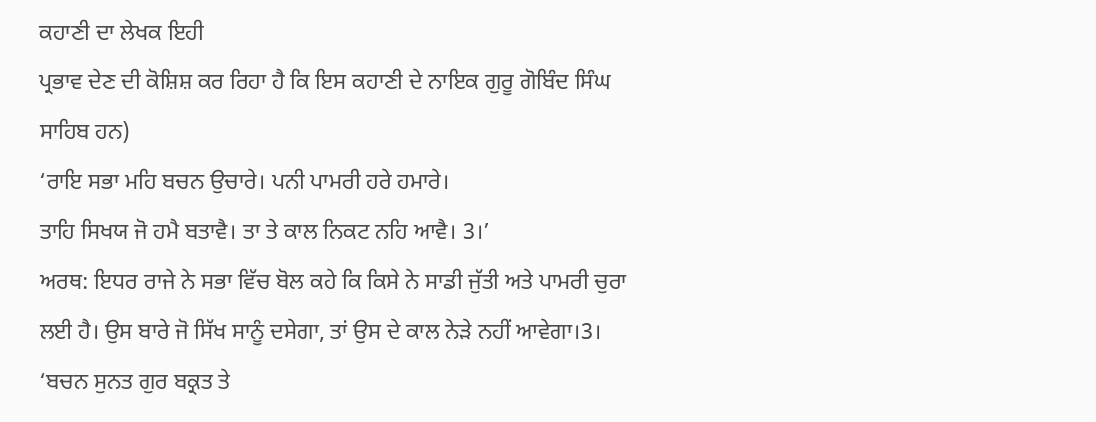ਕਹਾਣੀ ਦਾ ਲੇਖਕ ਇਹੀ
ਪ੍ਰਭਾਵ ਦੇਣ ਦੀ ਕੋਸ਼ਿਸ਼ ਕਰ ਰਿਹਾ ਹੈ ਕਿ ਇਸ ਕਹਾਣੀ ਦੇ ਨਾਇਕ ਗੁਰੂ ਗੋਬਿੰਦ ਸਿੰਘ
ਸਾਹਿਬ ਹਨ)
‘ਰਾਇ ਸਭਾ ਮਹਿ ਬਚਨ ਉਚਾਰੇ। ਪਨੀ ਪਾਮਰੀ ਹਰੇ ਹਮਾਰੇ।
ਤਾਹਿ ਸਿਖਯ ਜੋ ਹਮੈ ਬਤਾਵੈ। ਤਾ ਤੇ ਕਾਲ ਨਿਕਟ ਨਹਿ ਆਵੈ। 3।’
ਅਰਥ: ਇਧਰ ਰਾਜੇ ਨੇ ਸਭਾ ਵਿੱਚ ਬੋਲ ਕਹੇ ਕਿ ਕਿਸੇ ਨੇ ਸਾਡੀ ਜੁੱਤੀ ਅਤੇ ਪਾਮਰੀ ਚੁਰਾ
ਲਈ ਹੈ। ਉਸ ਬਾਰੇ ਜੋ ਸਿੱਖ ਸਾਨੂੰ ਦਸੇਗਾ, ਤਾਂ ਉਸ ਦੇ ਕਾਲ ਨੇੜੇ ਨਹੀਂ ਆਵੇਗਾ।3।
‘ਬਚਨ ਸੁਨਤ ਗੁਰ ਬਕ੍ਰਤ ਤੇ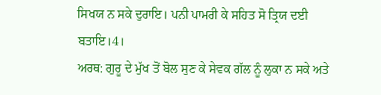ਸਿਖਯ ਨ ਸਕੇ ਦੁਰਾਇ। ਪਨੀ ਪਾਮਰੀ ਕੇ ਸਹਿਤ ਸੋ ਤ੍ਰਿਯ ਦਈ
ਬਤਾਇ।4।
ਅਰਥ: ਗੁਰੂ ਦੇ ਮੁੱਖ ਤੋਂ ਬੋਲ ਸੁਣ ਕੇ ਸੇਵਕ ਗੱਲ ਨੂੰ ਲੁਕਾ ਨ ਸਕੇ ਅਤੇ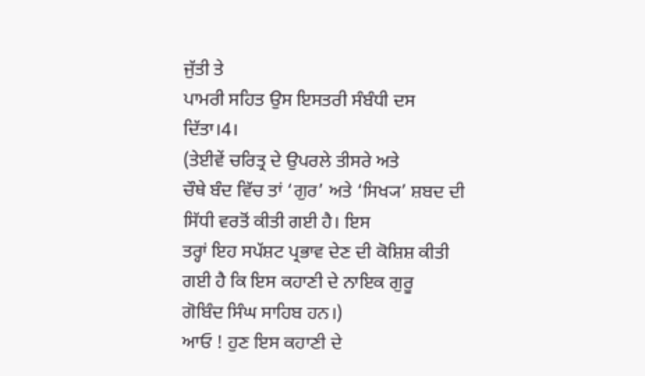ਜੁੱਤੀ ਤੇ
ਪਾਮਰੀ ਸਹਿਤ ਉਸ ਇਸਤਰੀ ਸੰਬੰਧੀ ਦਸ ਦਿੱਤਾ।4।
(ਤੇਈਵੇਂ ਚਰਿਤ੍ਰ ਦੇ ਉਪਰਲੇ ਤੀਸਰੇ ਅਤੇ
ਚੌਥੇ ਬੰਦ ਵਿੱਚ ਤਾਂ ‘ਗੁਰ’ ਅਤੇ ‘ਸਿਖ੍ਯ’ ਸ਼ਬਦ ਦੀ ਸਿੱਧੀ ਵਰਤੋਂ ਕੀਤੀ ਗਈ ਹੈ। ਇਸ
ਤਰ੍ਹਾਂ ਇਹ ਸਪੱਸ਼ਟ ਪ੍ਰਭਾਵ ਦੇਣ ਦੀ ਕੋਸ਼ਿਸ਼ ਕੀਤੀ ਗਈ ਹੈ ਕਿ ਇਸ ਕਹਾਣੀ ਦੇ ਨਾਇਕ ਗੁਰੂ
ਗੋਬਿੰਦ ਸਿੰਘ ਸਾਹਿਬ ਹਨ।)
ਆਓ ! ਹੁਣ ਇਸ ਕਹਾਣੀ ਦੇ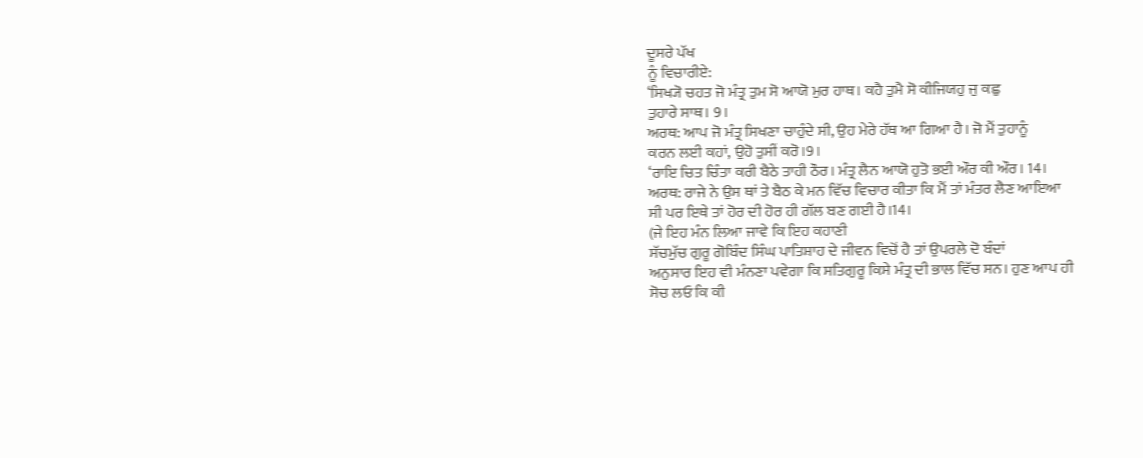ਦੂਸਰੇ ਪੱਖ
ਨੂੰ ਵਿਚਾਰੀਏ:
‘ਸਿਖ੍ਯੋ ਚਹਤ ਜੋ ਮੰਤ੍ਰ ਤੁਮ ਸੋ ਆਯੋ ਮੁਰ ਹਾਥ। ਕਹੈ ਤੁਮੈ ਸੋ ਕੀਜਿਯਹੁ ਜੁ ਕਛੁ
ਤੁਹਾਰੇ ਸਾਥ। 9।
ਅਰਥ: ਆਪ ਜੋ ਮੰਤ੍ਰ ਸਿਖਣਾ ਚਾਹੁੰਦੇ ਸੀ, ਉਹ ਮੇਰੇ ਹੱਥ ਆ ਗਿਆ ਹੈ। ਜੋ ਮੈਂ ਤੁਹਾਨੂੰ
ਕਰਨ ਲਈ ਕਹਾਂ, ਉਹੋ ਤੁਸੀਂ ਕਰੋ।9।
‘ਰਾਇ ਚਿਤ ਚਿੰਤਾ ਕਰੀ ਬੈਠੇ ਤਾਹੀ ਠੌਰ। ਮੰਤ੍ਰ ਲੈਨ ਆਯੋ ਹੁਤੋ ਭਈ ਔਰ ਕੀ ਔਰ। 14।
ਅਰਥ: ਰਾਜੇ ਨੇ ਉਸ ਥਾਂ ਤੇ ਬੈਠ ਕੇ ਮਨ ਵਿੱਚ ਵਿਚਾਰ ਕੀਤਾ ਕਿ ਮੈਂ ਤਾਂ ਮੰਤਰ ਲੈਣ ਆਇਆ
ਸੀ ਪਰ ਇਥੇ ਤਾਂ ਹੋਰ ਦੀ ਹੋਰ ਹੀ ਗੱਲ ਬਣ ਗਈ ਹੈ।14।
(ਜੇ ਇਹ ਮੰਨ ਲਿਆ ਜਾਵੇ ਕਿ ਇਹ ਕਹਾਣੀ
ਸੱਚਮੁੱਚ ਗੁਰੂ ਗੋਬਿੰਦ ਸਿੰਘ ਪਾਤਿਸ਼ਾਹ ਦੇ ਜੀਵਨ ਵਿਚੋਂ ਹੈ ਤਾਂ ਉਪਰਲੇ ਦੋ ਬੰਦਾਂ
ਅਨੁਸਾਰ ਇਹ ਵੀ ਮੰਨਣਾ ਪਵੇਗਾ ਕਿ ਸਤਿਗੁਰੂ ਕਿਸੇ ਮੰਤ੍ਰ ਦੀ ਭਾਲ ਵਿੱਚ ਸਨ। ਹੁਣ ਆਪ ਹੀ
ਸੋਚ ਲਓ ਕਿ ਕੀ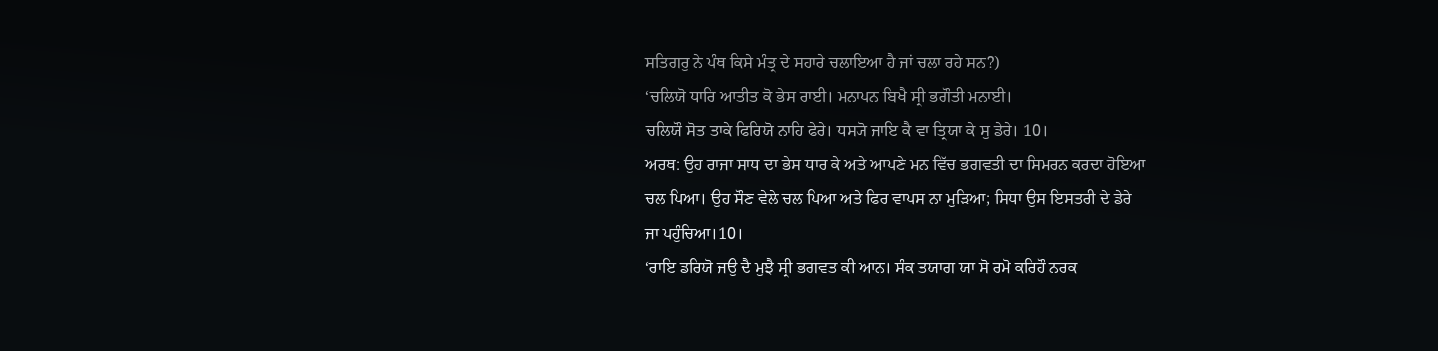ਸਤਿਗਰੁ ਨੇ ਪੰਥ ਕਿਸੇ ਮੰਤ੍ਰ ਦੇ ਸਹਾਰੇ ਚਲਾਇਆ ਹੈ ਜਾਂ ਚਲਾ ਰਹੇ ਸਨ?)
‘ਚਲਿਯੋ ਧਾਰਿ ਆਤੀਤ ਕੋ ਭੇਸ ਰਾਈ। ਮਨਾਪਨ ਬਿਖੈ ਸ੍ਰੀ ਭਗੌਤੀ ਮਨਾਈ।
ਚਲਿਯੌ ਸੋਤ ਤਾਕੇ ਫਿਰਿਯੋ ਨਾਹਿ ਫੇਰੇ। ਧਸ੍ਯੋ ਜਾਇ ਕੈ ਵਾ ਤ੍ਰਿਯਾ ਕੇ ਸੁ ਡੇਰੇ। 10।
ਅਰਥ: ਉਹ ਰਾਜਾ ਸਾਧ ਦਾ ਭੇਸ ਧਾਰ ਕੇ ਅਤੇ ਆਪਣੇ ਮਨ ਵਿੱਚ ਭਗਵਤੀ ਦਾ ਸਿਮਰਨ ਕਰਦਾ ਹੋਇਆ
ਚਲ ਪਿਆ। ਉਹ ਸੌਣ ਵੇਲੇ ਚਲ ਪਿਆ ਅਤੇ ਫਿਰ ਵਾਪਸ ਨਾ ਮੁੜਿਆ; ਸਿਧਾ ਉਸ ਇਸਤਰੀ ਦੇ ਡੇਰੇ
ਜਾ ਪਹੁੰਚਿਆ।10।
‘ਰਾਇ ਡਰਿਯੋ ਜਉ ਦੈ ਮੁਝੈ ਸ੍ਰੀ ਭਗਵਤ ਕੀ ਆਨ। ਸੰਕ ਤਯਾਗ ਯਾ ਸੋ ਰਮੋ ਕਰਿਹੌ ਨਰਕ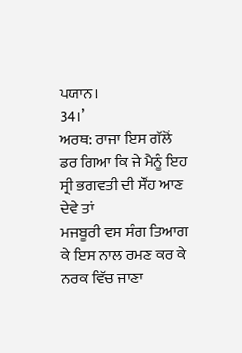ਪਯਾਨ।
34।’
ਅਰਥ: ਰਾਜਾ ਇਸ ਗੱਲੋਂ ਡਰ ਗਿਆ ਕਿ ਜੇ ਮੈਨੂੰ ਇਹ ਸ੍ਰੀ ਭਗਵਤੀ ਦੀ ਸੌਂਹ ਆਣ ਦੇਵੇ ਤਾਂ
ਮਜਬੂਰੀ ਵਸ ਸੰਗ ਤਿਆਗ ਕੇ ਇਸ ਨਾਲ ਰਮਣ ਕਰ ਕੇ ਨਰਕ ਵਿੱਚ ਜਾਣਾ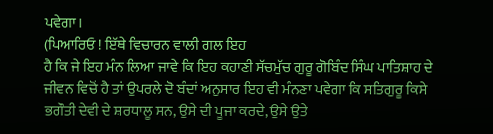ਪਵੇਗਾ।
(ਪਿਆਰਿਓ ! ਇੱਥੇ ਵਿਚਾਰਨ ਵਾਲੀ ਗਲ ਇਹ
ਹੈ ਕਿ ਜੇ ਇਹ ਮੰਨ ਲਿਆ ਜਾਵੇ ਕਿ ਇਹ ਕਹਾਣੀ ਸੱਚਮੁੱਚ ਗੁਰੂ ਗੋਬਿੰਦ ਸਿੰਘ ਪਾਤਿਸ਼ਾਹ ਦੇ
ਜੀਵਨ ਵਿਚੋਂ ਹੈ ਤਾਂ ਉਪਰਲੇ ਦੋ ਬੰਦਾਂ ਅਨੁਸਾਰ ਇਹ ਵੀ ਮੰਨਣਾ ਪਵੇਗਾ ਕਿ ਸਤਿਗੁਰੂ ਕਿਸੇ
ਭਗੌਤੀ ਦੇਵੀ ਦੇ ਸ਼ਰਧਾਲੂ ਸਨ, ਉਸੇ ਦੀ ਪੂਜਾ ਕਰਦੇ, ਉਸੇ ਉਤੇ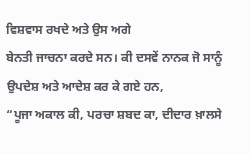ਵਿਸ਼ਵਾਸ ਰਖਦੇ ਅਤੇ ਉਸ ਅਗੇ
ਬੇਨਤੀ ਜਾਚਨਾ ਕਰਦੇ ਸਨ। ਕੀ ਦਸਵੇਂ ਨਾਨਕ ਜੋ ਸਾਨੂੰ ਉਪਦੇਸ਼ ਅਤੇ ਆਦੇਸ਼ ਕਰ ਕੇ ਗਏ ਹਨ,
“ਪੂਜਾ ਅਕਾਲ ਕੀ, ਪਰਚਾ ਸ਼ਬਦ ਕਾ, ਦੀਦਾਰ ਖ਼ਾਲਸੇ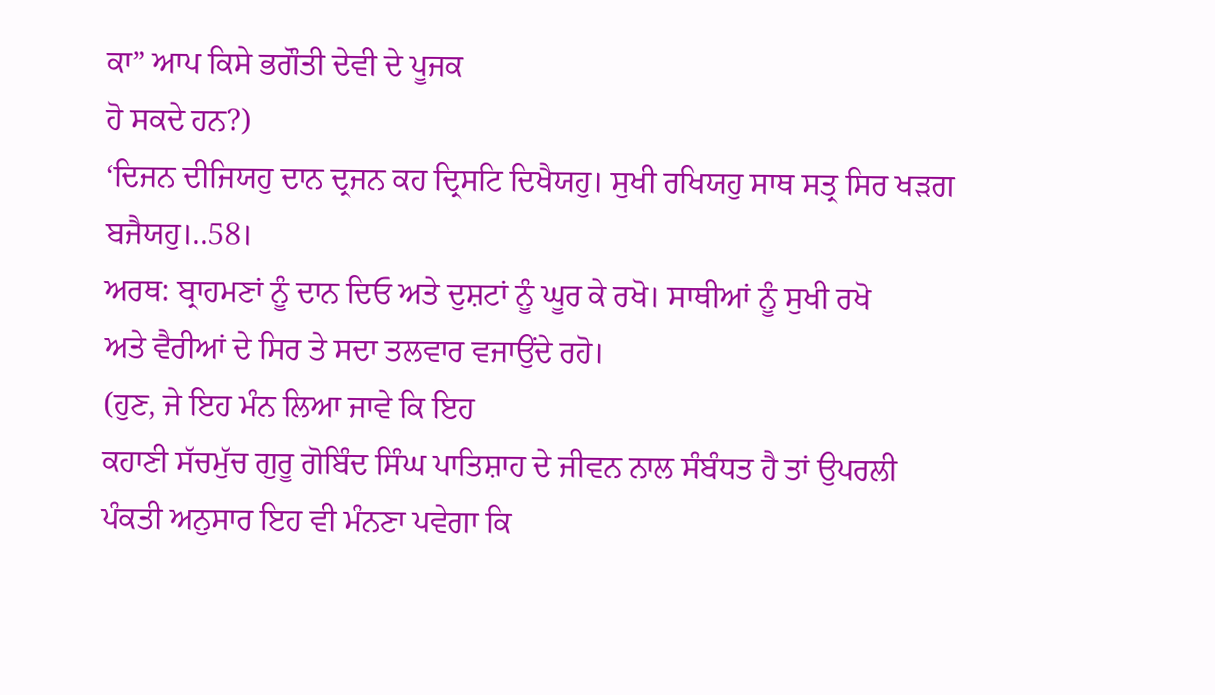ਕਾ” ਆਪ ਕਿਸੇ ਭਗੌਤੀ ਦੇਵੀ ਦੇ ਪੂਜਕ
ਹੋ ਸਕਦੇ ਹਨ?)
‘ਦਿਜਨ ਦੀਜਿਯਹੁ ਦਾਨ ਦ੍ਰਜਨ ਕਹ ਦ੍ਰਿਸਟਿ ਦਿਖੈਯਹੁ। ਸੁਖੀ ਰਖਿਯਹੁ ਸਾਥ ਸਤ੍ਰ ਸਿਰ ਖੜਗ
ਬਜੈਯਹੁ।..58।
ਅਰਥ: ਬ੍ਰਾਹਮਣਾਂ ਨੂੰ ਦਾਨ ਦਿਓ ਅਤੇ ਦੁਸ਼ਟਾਂ ਨੂੰ ਘੂਰ ਕੇ ਰਖੋ। ਸਾਥੀਆਂ ਨੂੰ ਸੁਖੀ ਰਖੋ
ਅਤੇ ਵੈਰੀਆਂ ਦੇ ਸਿਰ ਤੇ ਸਦਾ ਤਲਵਾਰ ਵਜਾਉਂਦੇ ਰਹੋ।
(ਹੁਣ, ਜੇ ਇਹ ਮੰਨ ਲਿਆ ਜਾਵੇ ਕਿ ਇਹ
ਕਹਾਣੀ ਸੱਚਮੁੱਚ ਗੁਰੂ ਗੋਬਿੰਦ ਸਿੰਘ ਪਾਤਿਸ਼ਾਹ ਦੇ ਜੀਵਨ ਨਾਲ ਸੰਬੰਧਤ ਹੈ ਤਾਂ ਉਪਰਲੀ
ਪੰਕਤੀ ਅਨੁਸਾਰ ਇਹ ਵੀ ਮੰਨਣਾ ਪਵੇਗਾ ਕਿ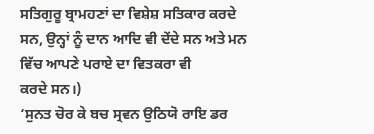ਸਤਿਗੁਰੂ ਬ੍ਰਾਮਹਣਾਂ ਦਾ ਵਿਸ਼ੇਸ਼ ਸਤਿਕਾਰ ਕਰਦੇ
ਸਨ, ਉਨ੍ਹਾਂ ਨੂੰ ਦਾਨ ਆਦਿ ਵੀ ਦੇਂਦੇ ਸਨ ਅਤੇ ਮਨ ਵਿੱਚ ਆਪਣੇ ਪਰਾਏ ਦਾ ਵਿਤਕਰਾ ਵੀ
ਕਰਦੇ ਸਨ।)
‘ਸੁਨਤ ਚੋਰ ਕੇ ਬਚ ਸ੍ਰਵਨ ਉਠਿਯੋ ਰਾਇ ਡਰ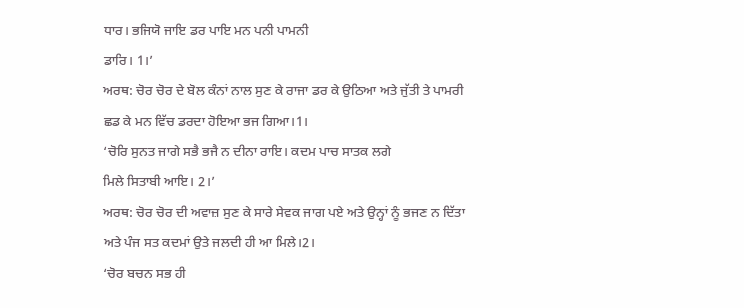ਧਾਰ। ਭਜਿਯੋ ਜਾਇ ਡਰ ਪਾਇ ਮਨ ਪਨੀ ਪਾਮਨੀ
ਡਾਰਿ। 1।’
ਅਰਥ: ਚੋਰ ਚੋਰ ਦੇ ਬੋਲ ਕੰਨਾਂ ਨਾਲ ਸੁਣ ਕੇ ਰਾਜਾ ਡਰ ਕੇ ਉਠਿਆ ਅਤੇ ਜੁੱਤੀ ਤੇ ਪਾਮਰੀ
ਛਡ ਕੇ ਮਨ ਵਿੱਚ ਡਰਦਾ ਹੋਇਆ ਭਜ ਗਿਆ।1।
‘ਚੋਰਿ ਸੁਨਤ ਜਾਗੇ ਸਭੈ ਭਜੈ ਨ ਦੀਨਾ ਰਾਇ। ਕਦਮ ਪਾਚ ਸਾਤਕ ਲਗੇ
ਮਿਲੇ ਸਿਤਾਬੀ ਆਇ। 2।’
ਅਰਥ: ਚੋਰ ਚੋਰ ਦੀ ਅਵਾਜ਼ ਸੁਣ ਕੇ ਸਾਰੇ ਸੇਵਕ ਜਾਗ ਪਏ ਅਤੇ ਉਨ੍ਹਾਂ ਨੂੰ ਭਜਣ ਨ ਦਿੱਤਾ
ਅਤੇ ਪੰਜ ਸਤ ਕਦਮਾਂ ਉਤੇ ਜਲਦੀ ਹੀ ਆ ਮਿਲੇ।2।
‘ਚੋਰ ਬਚਨ ਸਭ ਹੀ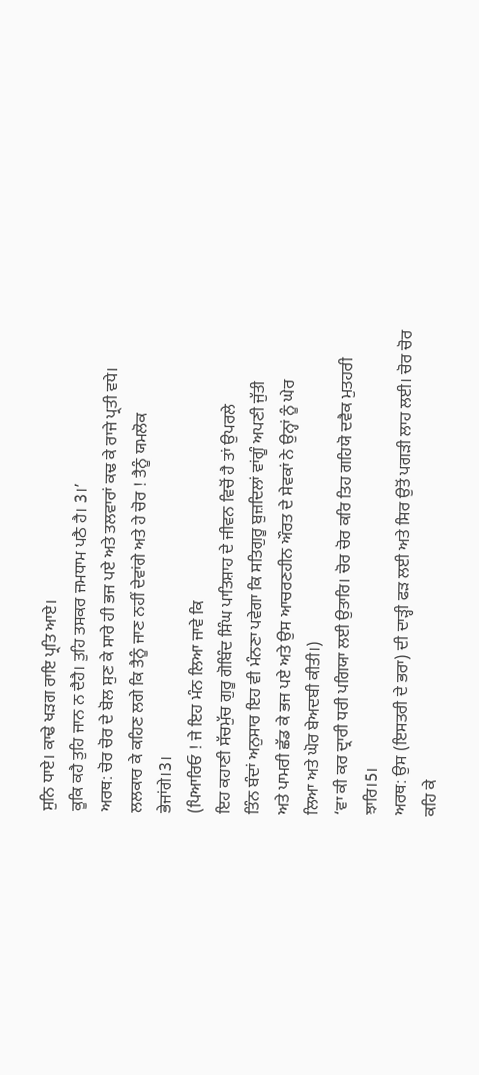ਸੁਨਿ ਧਾਏ। ਕਾਢੇ ਖੜਗ ਰਾਇ ਪ੍ਰਤਿ ਆਏ।
ਕੂਕਿ ਕਹੈ ਤੁਹਿ ਜਾਨ ਨ ਦੈਹੈ। ਤੁਹਿ ਤਸਕਰ ਜਮਧਾਮ ਪਠੈ ਹੈ। 3।’
ਅਰਥ: ਚੋਰ ਚੋਰ ਦੇ ਬੋਲ ਸੁਣ ਕੇ ਸਾਰੇ ਹੀ ਭਜ ਪਏ ਅਤੇ ਤਲਵਾਰਾਂ ਕਢ ਕੇ ਰਾਜੇ ਪ੍ਰਤੀ ਵਧੇ।
ਲਲਕਾਰ ਕੇ ਕਹਿਣ ਲਗੇ ਕਿ ਤੈਨੂੰ ਜਾਣ ਨਹੀਂ ਦੇਵਾਂਗੇ ਅਤੇ ਹੇ ਚੋਰ ! ਤੈਨੂੰ ਯਮਲੋਕ
ਭੇਜਾਂਗੇ।3।
(ਪਿਆਰਿਓ ! ਜੇ ਇਹ ਮੰਨ ਲਿਆ ਜਾਵੇ ਕਿ
ਇਹ ਕਹਾਣੀ ਸੱਚਮੁੱਚ ਗੁਰੂ ਗੋਬਿੰਦ ਸਿੰਘ ਪਾਤਿਸ਼ਾਹ ਦੇ ਜੀਵਨ ਵਿਚੋਂ ਹੈ ਤਾਂ ਉਪਰਲੇ
ਤਿੰਨ ਬੰਦਾਂ ਅਨੁਸਾਰ ਇਹ ਵੀ ਮੰਨਣਾ ਪਵੇਗਾ ਕਿ ਸਤਿਗੁਰੂ ਬੁਜ਼ਦਿਲਾਂ ਵਾਂਗੂੰ ਅਪਣੀ ਜੁੱਤੀ
ਅਤੇ ਪਾਮਰੀ ਛੱਡ ਕੇ ਭਜ ਪਏ ਅਤੇ ਉਸ ਆਚਰਣਹੀਨ ਔਰਤ ਦੇ ਸੇਵਕਾਂ ਨੇ ਉਨ੍ਹਾਂ ਨੂੰ ਘੇਰ
ਲਿਆ ਅਤੇ ਘੋਰ ਬੇਅਦਬੀ ਕੀਤੀ।)
‘ਵਾ ਕੀ ਕਰ ਦ੍ਰਾਰੀ ਧਰੀ ਪਗਿਯਾ ਲਈ ਉਤਾਰਿ। ਚੋਰ ਚੋਰ ਕਰਿ ਤਿਹ ਗਹਿਯੋ ਦਵੈਕ ਮੁਤਹਰੀ
ਝਾਰਿ।5।
ਅਰਥ: ਉਸ (ਇਸਤਰੀ ਦੇ ਭਰਾ) ਦੀ ਦਾੜ੍ਹੀ ਫੜ ਲਈ ਅਤੇ ਸਿਰ ਉਤੋਂ ਪਗੜੀ ਲਾਹ ਲਈ। ਚੋਰ ਚੋਰ
ਕਹਿ ਕੇ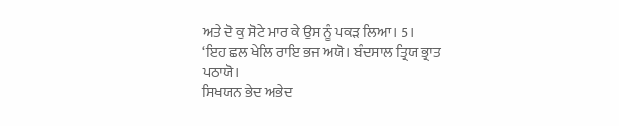ਅਤੇ ਦੋ ਕੁ ਸੋਟੇ ਮਾਰ ਕੇ ਉਸ ਨੂੰ ਪਕੜ ਲਿਆ। 5।
‘ਇਹ ਛਲ ਖੇਲਿ ਰਾਇ ਭਜ ਅਯੋ। ਬੰਦਸਾਲ ਤ੍ਰਿਯ ਭ੍ਰਾਤ ਪਠਾਯੋ।
ਸਿਖਯਨ ਭੇਦ ਅਭੇਦ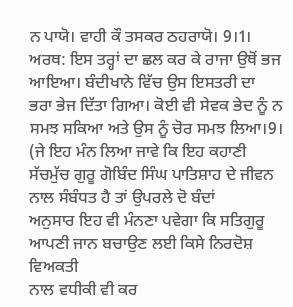ਨ ਪਾਯੋ। ਵਾਹੀ ਕੌ ਤਸਕਰ ਠਹਰਾਯੋ। 9।1।
ਅਰਥ: ਇਸ ਤਰ੍ਹਾਂ ਦਾ ਛਲ ਕਰ ਕੇ ਰਾਜਾ ਉਥੋਂ ਭਜ ਆਇਆ। ਬੰਦੀਖਾਨੇ ਵਿੱਚ ਉਸ ਇਸਤਰੀ ਦਾ
ਭਰਾ ਭੇਜ ਦਿੱਤਾ ਗਿਆ। ਕੋਈ ਵੀ ਸੇਵਕ ਭੇਦ ਨੂੰ ਨ ਸਮਝ ਸਕਿਆ ਅਤੇ ਉਸ ਨੂੰ ਚੋਰ ਸਮਝ ਲਿਆ।9।
(ਜੇ ਇਹ ਮੰਨ ਲਿਆ ਜਾਵੇ ਕਿ ਇਹ ਕਹਾਣੀ
ਸੱਚਮੁੱਚ ਗੁਰੂ ਗੋਬਿੰਦ ਸਿੰਘ ਪਾਤਿਸ਼ਾਹ ਦੇ ਜੀਵਨ ਨਾਲ ਸੰਬੰਧਤ ਹੈ ਤਾਂ ਉਪਰਲੇ ਦੋ ਬੰਦਾਂ
ਅਨੁਸਾਰ ਇਹ ਵੀ ਮੰਨਣਾ ਪਵੇਗਾ ਕਿ ਸਤਿਗੁਰੂ ਆਪਣੀ ਜਾਨ ਬਚਾਉਣ ਲਈ ਕਿਸੇ ਨਿਰਦੋਸ਼ ਵਿਅਕਤੀ
ਨਾਲ ਵਧੀਕੀ ਵੀ ਕਰ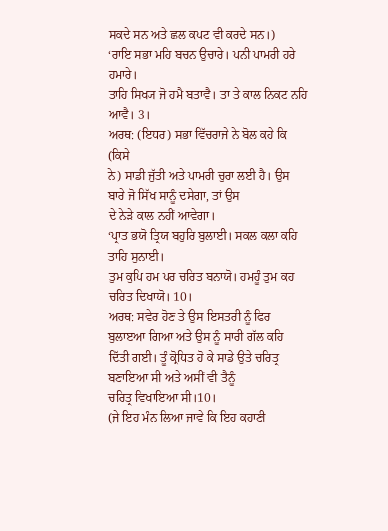ਸਕਦੇ ਸਨ ਅਤੇ ਛਲ ਕਪਟ ਵੀ ਕਰਦੇ ਸਨ।)
‘ਰਾਇ ਸਭਾ ਮਹਿ ਬਚਨ ਉਚਾਰੇ। ਪਨੀ ਪਾਮਰੀ ਹਰੇ ਹਮਾਰੇ।
ਤਾਹਿ ਸਿਖ੍ਯ ਜੋ ਹਮੈ ਬਤਾਵੈ। ਤਾ ਤੇ ਕਾਲ ਨਿਕਟ ਨਹਿ ਆਵੈ। 3।
ਅਰਥ: (ਇਧਰ) ਸਭਾ ਵਿੱਚਰਾਜੇ ਨੇ ਬੋਲ ਕਹੇ ਕਿ (ਕਿਸੇ
ਨੇ) ਸਾਡੀ ਜੁੱਤੀ ਅਤੇ ਪਾਮਰੀ ਚੁਰਾ ਲਈ ਹੈ। ਉਸ ਬਾਰੇ ਜੋ ਸਿੱਖ ਸਾਨੂੰ ਦਸੇਗਾ, ਤਾਂ ਉਸ
ਦੇ ਨੇੜੇ ਕਾਲ ਨਹੀਂ ਆਵੇਗਾ।
‘ਪ੍ਰਾਤ ਭਯੋ ਤ੍ਰਿਯ ਬਹੁਰਿ ਬੁਲਾਈ। ਸਕਲ ਕਲਾ ਕਹਿ ਤਾਹਿ ਸੁਨਾਈ।
ਤੁਮ ਕੁਪਿ ਹਮ ਪਰ ਚਰਿਤ ਬਨਾਯੋ। ਹਮਹੂੰ ਤੁਮ ਕਹ ਚਰਿਤ ਦਿਖਾਯੋ। 10।
ਅਰਥ: ਸਵੇਰ ਹੋਣ ਤੇ ਉਸ ਇਸਤਰੀ ਨੂੰ ਫਿਰ ਬੁਲਾੲਆ ਗਿਆ ਅਤੇ ਉਸ ਨੂੰ ਸਾਰੀ ਗੱਲ ਕਹਿ
ਦਿੱਤੀ ਗਈ। ਤੂੰ ਕ੍ਰੋਧਿਤ ਹੋ ਕੇ ਸਾਡੇ ਉਤੇ ਚਰਿਤ੍ਰ ਬਣਾਇਆ ਸੀ ਅਤੇ ਅਸੀਂ ਵੀ ਤੈਨੂੰ
ਚਰਿਤ੍ਰ ਵਿਖਾਇਆ ਸੀ।10।
(ਜੇ ਇਹ ਮੰਨ ਲਿਆ ਜਾਵੇ ਕਿ ਇਹ ਕਹਾਣੀ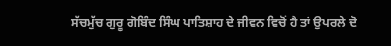ਸੱਚਮੁੱਚ ਗੁਰੂ ਗੋਬਿੰਦ ਸਿੰਘ ਪਾਤਿਸ਼ਾਹ ਦੇ ਜੀਵਨ ਵਿਚੋਂ ਹੈ ਤਾਂ ਉਪਰਲੇ ਦੋ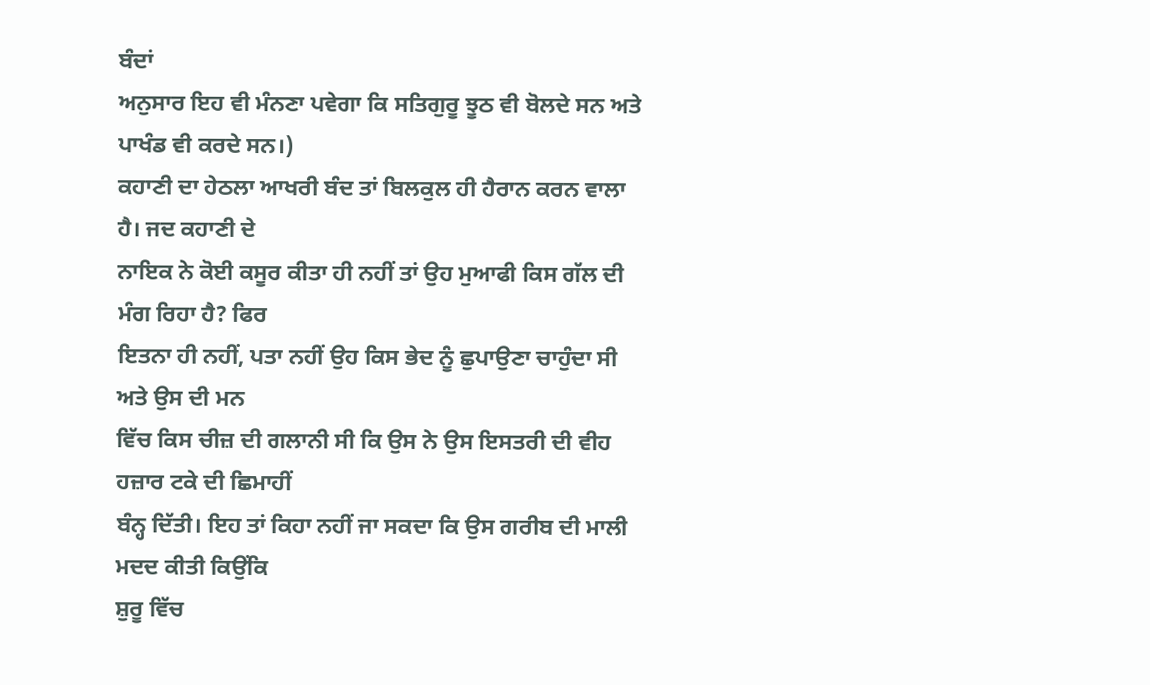ਬੰਦਾਂ
ਅਨੁਸਾਰ ਇਹ ਵੀ ਮੰਨਣਾ ਪਵੇਗਾ ਕਿ ਸਤਿਗੁਰੂ ਝੂਠ ਵੀ ਬੋਲਦੇ ਸਨ ਅਤੇ ਪਾਖੰਡ ਵੀ ਕਰਦੇ ਸਨ।)
ਕਹਾਣੀ ਦਾ ਹੇਠਲਾ ਆਖਰੀ ਬੰਦ ਤਾਂ ਬਿਲਕੁਲ ਹੀ ਹੈਰਾਨ ਕਰਨ ਵਾਲਾ ਹੈ। ਜਦ ਕਹਾਣੀ ਦੇ
ਨਾਇਕ ਨੇ ਕੋਈ ਕਸੂਰ ਕੀਤਾ ਹੀ ਨਹੀਂ ਤਾਂ ਉਹ ਮੁਆਫੀ ਕਿਸ ਗੱਲ ਦੀ ਮੰਗ ਰਿਹਾ ਹੈ? ਫਿਰ
ਇਤਨਾ ਹੀ ਨਹੀਂ, ਪਤਾ ਨਹੀਂ ਉਹ ਕਿਸ ਭੇਦ ਨੂੰ ਛੁਪਾਉਣਾ ਚਾਹੁੰਦਾ ਸੀ ਅਤੇ ਉਸ ਦੀ ਮਨ
ਵਿੱਚ ਕਿਸ ਚੀਜ਼ ਦੀ ਗਲਾਨੀ ਸੀ ਕਿ ਉਸ ਨੇ ਉਸ ਇਸਤਰੀ ਦੀ ਵੀਹ ਹਜ਼ਾਰ ਟਕੇ ਦੀ ਛਿਮਾਹੀਂ
ਬੰਨ੍ਹ ਦਿੱਤੀ। ਇਹ ਤਾਂ ਕਿਹਾ ਨਹੀਂ ਜਾ ਸਕਦਾ ਕਿ ਉਸ ਗਰੀਬ ਦੀ ਮਾਲੀ ਮਦਦ ਕੀਤੀ ਕਿਉਂਕਿ
ਸ਼ੁਰੂ ਵਿੱਚ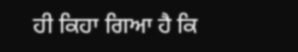ਹੀ ਕਿਹਾ ਗਿਆ ਹੈ ਕਿ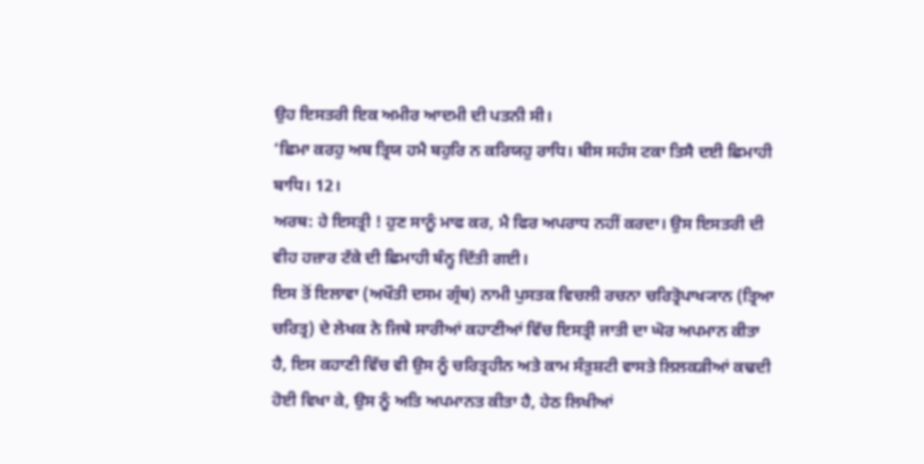ਉਹ ਇਸਤਰੀ ਇਕ ਅਮੀਰ ਆਦਮੀ ਦੀ ਪਤਨੀ ਸੀ।
‘ਛਿਮਾ ਕਰਹੁ ਅਬ ਤ੍ਰਿਯ ਹਮੈ ਬਹੁਰਿ ਨ ਕਰਿਯਹੁ ਰਾਧਿ। ਬੀਸ ਸਹੰਸ ਟਕਾ ਤਿਸੈ ਦਈ ਛਿਮਾਹੀ
ਬਾਧਿ। 12।
ਅਰਥ: ਹੇ ਇਸਤ੍ਰੀ ! ਹੁਣ ਸਾਨੂੰ ਮਾਫ ਕਰ, ਮੈ ਫਿਰ ਅਪਰਾਧ ਨਹੀਂ ਕਰਦਾ। ਉਸ ਇਸਤਰੀ ਦੀ
ਵੀਹ ਹਜ਼ਾਰ ਟੱਕੇ ਦੀ ਛਿਮਾਹੀ ਬੰਨ੍ਹ ਦਿੱਤੀ ਗਈ।
ਇਸ ਤੋਂ ਇਲਾਵਾ (ਅਖੌਤੀ ਦਸਮ ਗ੍ਰੰਥ) ਨਾਮੀ ਪੁਸਤਕ ਵਿਚਲੀ ਰਚਨਾ ਚਰਿਤ੍ਰੋਪਾਖ੍ਯਾਨ (ਤ੍ਰਿਆ
ਚਰਿਤ੍ਰ) ਦੇ ਲੇਖਕ ਨੇ ਜਿਥੇ ਸਾਰੀਆਂ ਕਹਾਣੀਆਂ ਵਿੱਚ ਇਸਤ੍ਰੀ ਜਾਤੀ ਦਾ ਘੋਰ ਅਪਮਾਨ ਕੀਤਾ
ਹੈ, ਇਸ ਕਹਾਣੀ ਵਿੱਚ ਵੀ ਉਸ ਨੂੰ ਚਰਿਤ੍ਰਹੀਨ ਅਤੇ ਕਾਮ ਸੰਤੁਸ਼ਟੀ ਵਾਸਤੇ ਲਿਲਕੜੀਆਂ ਕਢਦੀ
ਹੋਈ ਵਿਖਾ ਕੇ, ਉਸ ਨੂੰ ਅਤਿ ਅਪਮਾਨਤ ਕੀਤਾ ਹੈ, ਹੇਠ ਲਿਖੀਆਂ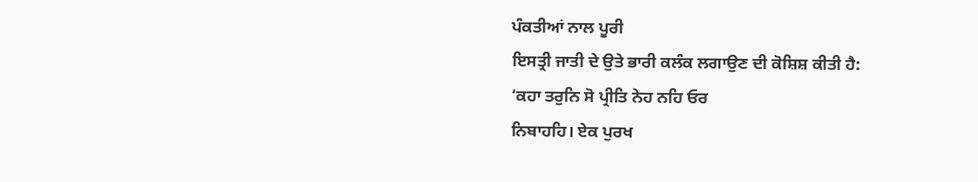ਪੰਕਤੀਆਂ ਨਾਲ ਪੂਰੀ
ਇਸਤ੍ਰੀ ਜਾਤੀ ਦੇ ਉਤੇ ਭਾਰੀ ਕਲੰਕ ਲਗਾਉਣ ਦੀ ਕੋਸ਼ਿਸ਼ ਕੀਤੀ ਹੈ:
‘ਕਹਾ ਤਰੁਨਿ ਸੋ ਪ੍ਰੀਤਿ ਨੇਹ ਨਹਿ ਓਰ
ਨਿਬਾਹਹਿ। ਏਕ ਪੁਰਖ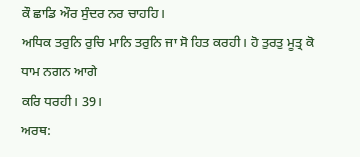ਕੌ ਛਾਡਿ ਔਰ ਸੁੰਦਰ ਨਰ ਚਾਹਹਿ।
ਅਧਿਕ ਤਰੁਨਿ ਰੁਚਿ ਮਾਨਿ ਤਰੁਨਿ ਜਾ ਸੋ ਹਿਤ ਕਰਹੀ। ਹੋ ਤੁਰਤੁ ਮੂਤ੍ਰ ਕੋ ਧਾਮ ਨਗਨ ਆਗੇ
ਕਰਿ ਧਰਹੀ। 39।
ਅਰਥ: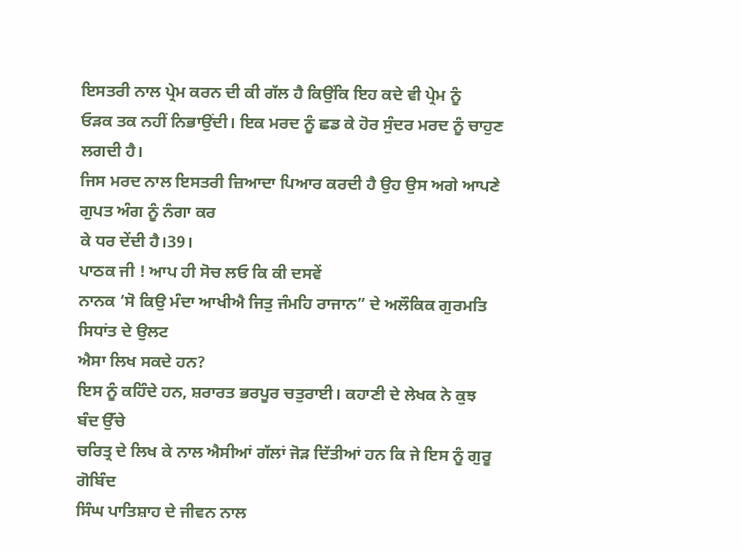ਇਸਤਰੀ ਨਾਲ ਪ੍ਰੇਮ ਕਰਨ ਦੀ ਕੀ ਗੱਲ ਹੈ ਕਿਉਂਕਿ ਇਹ ਕਦੇ ਵੀ ਪ੍ਰੇਮ ਨੂੰ
ਓੜਕ ਤਕ ਨਹੀਂ ਨਿਭਾਉਂਦੀ। ਇਕ ਮਰਦ ਨੂੰ ਛਡ ਕੇ ਹੋਰ ਸੁੰਦਰ ਮਰਦ ਨੂੰ ਚਾਹੁਣ ਲਗਦੀ ਹੈ।
ਜਿਸ ਮਰਦ ਨਾਲ ਇਸਤਰੀ ਜ਼ਿਆਦਾ ਪਿਆਰ ਕਰਦੀ ਹੈ ਉਹ ਉਸ ਅਗੇ ਆਪਣੇ ਗੁਪਤ ਅੰਗ ਨੂੰ ਨੰਗਾ ਕਰ
ਕੇ ਧਰ ਦੇਂਦੀ ਹੈ।39।
ਪਾਠਕ ਜੀ ! ਆਪ ਹੀ ਸੋਚ ਲਓ ਕਿ ਕੀ ਦਸਵੇਂ
ਨਾਨਕ ‘ਸੋ ਕਿਉ ਮੰਦਾ ਆਖੀਐ ਜਿਤੁ ਜੰਮਹਿ ਰਾਜਾਨ” ਦੇ ਅਲੌਕਿਕ ਗੁਰਮਤਿ ਸਿਧਾਂਤ ਦੇ ਉਲਟ
ਐਸਾ ਲਿਖ ਸਕਦੇ ਹਨ?
ਇਸ ਨੂੰ ਕਹਿੰਦੇ ਹਨ, ਸ਼ਰਾਰਤ ਭਰਪੂਰ ਚਤੁਰਾਈ। ਕਹਾਣੀ ਦੇ ਲੇਖਕ ਨੇ ਕੁਝ ਬੰਦ ਉੱਚੇ
ਚਰਿਤ੍ਰ ਦੇ ਲਿਖ ਕੇ ਨਾਲ ਐਸੀਆਂ ਗੱਲਾਂ ਜੋੜ ਦਿੱਤੀਆਂ ਹਨ ਕਿ ਜੇ ਇਸ ਨੂੰ ਗੁਰੂ ਗੋਬਿੰਦ
ਸਿੰਘ ਪਾਤਿਸ਼ਾਹ ਦੇ ਜੀਵਨ ਨਾਲ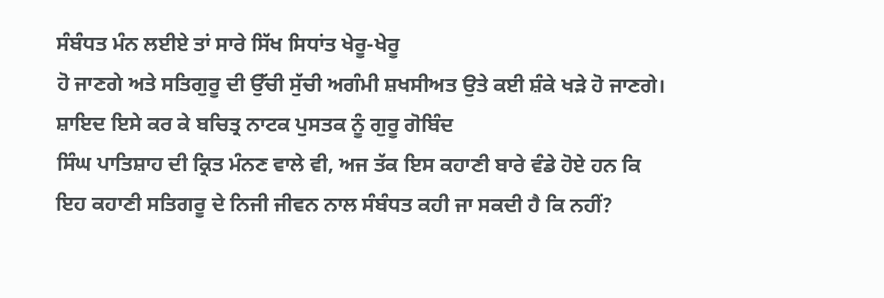ਸੰਬੰਧਤ ਮੰਨ ਲਈਏ ਤਾਂ ਸਾਰੇ ਸਿੱਖ ਸਿਧਾਂਤ ਖੇਰੂ-ਖੇਰੂ
ਹੋ ਜਾਣਗੇ ਅਤੇ ਸਤਿਗੁਰੂ ਦੀ ਉੱਚੀ ਸੁੱਚੀ ਅਗੰਮੀ ਸ਼ਖਸੀਅਤ ਉਤੇ ਕਈ ਸ਼ੰਕੇ ਖੜੇ ਹੋ ਜਾਣਗੇ।
ਸ਼ਾਇਦ ਇਸੇ ਕਰ ਕੇ ਬਚਿਤ੍ਰ ਨਾਟਕ ਪੁਸਤਕ ਨੂੰ ਗੁਰੂ ਗੋਬਿੰਦ
ਸਿੰਘ ਪਾਤਿਸ਼ਾਹ ਦੀ ਕ੍ਰਿਤ ਮੰਨਣ ਵਾਲੇ ਵੀ, ਅਜ ਤੱਕ ਇਸ ਕਹਾਣੀ ਬਾਰੇ ਵੰਡੇ ਹੋਏ ਹਨ ਕਿ
ਇਹ ਕਹਾਣੀ ਸਤਿਗਰੂ ਦੇ ਨਿਜੀ ਜੀਵਨ ਨਾਲ ਸੰਬੰਧਤ ਕਹੀ ਜਾ ਸਕਦੀ ਹੈ ਕਿ ਨਹੀਂ?